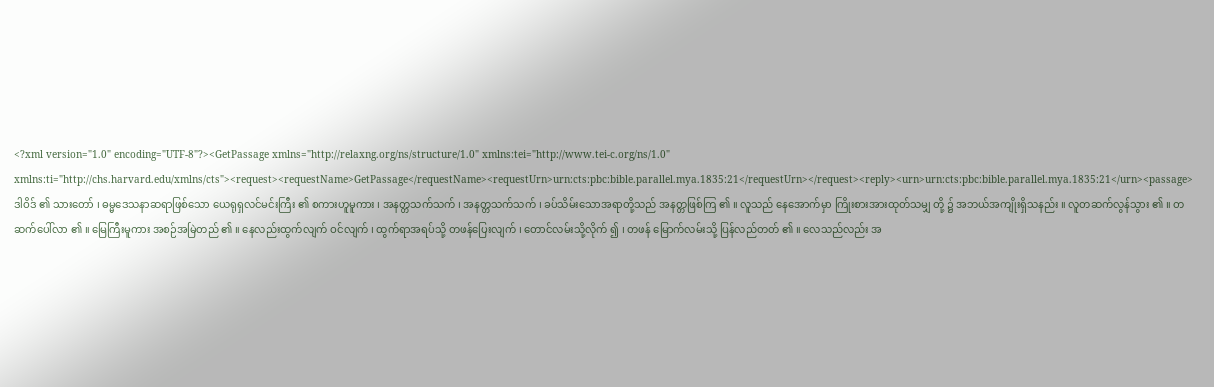<?xml version="1.0" encoding="UTF-8"?><GetPassage xmlns="http://relaxng.org/ns/structure/1.0" xmlns:tei="http://www.tei-c.org/ns/1.0" xmlns:ti="http://chs.harvard.edu/xmlns/cts"><request><requestName>GetPassage</requestName><requestUrn>urn:cts:pbc:bible.parallel.mya.1835:21</requestUrn></request><reply><urn>urn:cts:pbc:bible.parallel.mya.1835:21</urn><passage>ဒါဝိဒ် ၏ သားတော် ၊ ဓမ္မဒေသနာဆရာဖြစ်သော ယေရုရှလင်မင်းကြီး ၏ စကားဟူမူကား ၊ အနတ္တသက်သက် ၊ အနတ္တသက်သက် ၊ ခပ်သိမ်းသောအရာတို့သည် အနတ္တဖြစ်ကြ ၏ ။ လူသည် နေအောက်မှာ ကြိုးစားအားထုတ်သမျှ တို့ ၌ အဘယ်အကျိုးရှိသနည်း ။ လူတဆက်လွန်သွား ၏ ။ တဆက်ပေါ်လာ ၏ ။ မြေကြီးမူကား အစဉ်အမြဲတည် ၏ ။ နေလည်းထွက်လျက် ဝင်လျက် ၊ ထွက်ရာအရပ်သို့ တဖန်ပြေးလျက် ၊ တောင်လမ်းသို့လိုက် ၍ ၊ တဖန် မြောက်လမ်းသို့ ပြန်လည်တတ် ၏ ။ လေသည်လည်း အ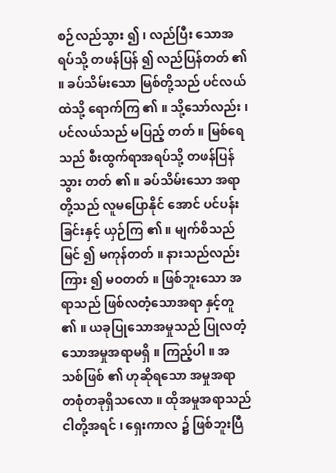စဉ်လည်သွား ၍ ၊ လည်ပြီး သောအရပ်သို့ တဖန်ပြန် ၍ လည်ပြန်တတ် ၏ ။ ခပ်သိမ်းသော မြစ်တို့သည် ပင်လယ်ထဲသို့ ရောက်ကြ ၏ ။ သို့သော်လည်း ၊ ပင်လယ်သည် မပြည့် တတ် ။ မြစ်ရေသည် စီးထွက်ရာအရပ်သို့ တဖန်ပြန်သွား တတ် ၏ ။ ခပ်သိမ်းသော အရာတို့သည် လူမပြောနိုင် အောင် ပင်ပန်းခြင်းနှင့် ယှဉ်ကြ ၏ ။ မျက်စိသည် မြင် ၍ မကုန်တတ် ။ နားသည်လည်း ကြား ၍ မဝတတ် ။ ဖြစ်ဘူးသော အရာသည် ဖြစ်လတံ့သောအရာ နှင့်တူ ၏ ။ ယခုပြုသောအမှုသည် ပြုလတံ့သောအမှုအရာမရှိ ။ ကြည့်ပါ ။ အသစ်ဖြစ် ၏ ဟုဆိုရသော အမှုအရာ တစုံတခုရှိသလော ။ ထိုအမှုအရာသည် ငါတို့အရင် ၊ ရှေးကာလ ၌ ဖြစ်ဘူးပြီ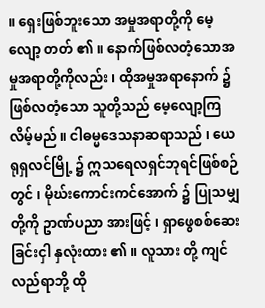။ ရှေးဖြစ်ဘူးသော အမှုအရာတို့ကို မေ့လျော့ တတ် ၏ ။ နောက်ဖြစ်လတံ့သောအမှုအရာတို့ကိုလည်း ၊ ထိုအမှုအရာနောက် ၌ ဖြစ်လတံ့သော သူတို့သည် မေ့လျော့ကြလိမ့်မည် ။ ငါဓမ္မဒေသနာဆရာသည် ၊ ယေရုရှလင်မြို့ ၌ ဣသရေလရှင်ဘုရင်ဖြစ်စဉ်တွင် ၊ မိုဃ်းကောင်းကင်အောက် ၌ ပြုသမျှတို့ကို ဥာဏ်ပညာ အားဖြင့် ၊ ရှာဖွေစစ်ဆေးခြင်းငှါ နှလုံးထား ၏ ။ လူသား တို့ ကျင်လည်ရာဘို့ ထို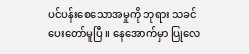ပင်ပန်းစေသောအမှုကို ဘုရား သခင်ပေးတော်မူပြီ ။ နေအောက်မှာ ပြုလေ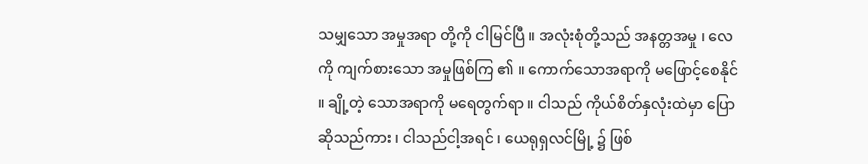သမျှသော အမှုအရာ တို့ကို ငါမြင်ပြီ ။ အလုံးစုံတို့သည် အနတ္တအမှု ၊ လေကို ကျက်စားသော အမှုဖြစ်ကြ ၏ ။ ကောက်သောအရာကို မဖြောင့်စေနိုင် ။ ချို့တဲ့ သောအရာကို မရေတွက်ရာ ။ ငါသည် ကိုယ်စိတ်နှလုံးထဲမှာ ပြောဆိုသည်ကား ၊ ငါသည်ငါ့အရင် ၊ ယေရုရှလင်မြို့ ၌ ဖြစ်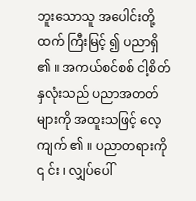ဘူးသောသူ အပေါင်းတို့ထက် ကြီးမြင့် ၍ ပညာရှိ ၏ ။ အကယ်စင်စစ် ငါ့စိတ်နှလုံးသည် ပညာအတတ်များကို အထူးသဖြင့် လေ့ကျက် ၏ ။ ပညာတရားကို ၎ င်း ၊ လျှပ်ပေါ်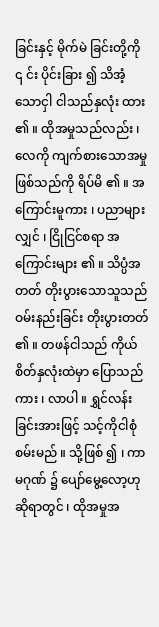ခြင်းနှင့် မိုက်မဲ ခြင်းတို့ကို ၎ င်း ပိုင်းခြား ၍ သိအံ့သောငှါ ငါသည်နှလုံး ထား ၏ ။ ထိုအမှုသည်လည်း ၊ လေကို ကျက်စားသောအမှု ဖြစ်သည်ကို ရိပ်မိ ၏ ။ အကြောင်းမူကား ၊ ပညာများလျှင် ၊ ငြိုငြင်စရာ အကြောင်းများ ၏ ။ သိပ္ပံအတတ် တိုးပွားသောသူသည် ဝမ်းနည်းခြင်း တိုးပွားတတ် ၏ ။ တဖန်ငါသည် ကိုယ်စိတ်နှလုံးထဲမှာ ပြောသည် ကား ၊ လာပါ ။ ရွှင်လန်းခြင်းအားဖြင့် သင့်ကိုငါစုံစမ်းမည် ။ သို့ဖြစ် ၍ ၊ ကာမဂုဏ် ၌ ပျော်မွေ့လော့ဟု ဆိုရာတွင် ၊ ထိုအမှုအ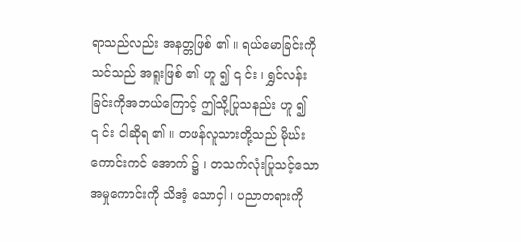ရာသည်လည်း အနတ္တဖြစ် ၏ ။ ရယ်မောခြင်းကို သင်သည် အရူးဖြစ် ၏ ဟူ ၍ ၎ င်း ၊ ရွှင်လန်းခြင်းကိုအဘယ်ကြောင့် ဤသို့ပြုသနည်း ဟူ ၍ ၎ င်း ငါဆိုရ ၏ ။ တဖန်လူသားတို့သည် မိုဃ်းကောင်းကင် အောက် ၌ ၊ တသက်လုံးပြုသင့်သောအမှုကောင်းကို သိအံ့ သောငှါ ၊ ပညာတရားကို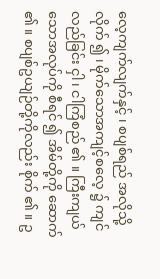လေ့ကျက်လျက်နှင့် ၊ စပျစ်ရည် အလိုသို့လိုက် ၍ ၊ မိုက်သောအကျင့်စလေ့ ၌ ကျင်လည်ခြင်း ငှါ ၊ ငါကြံစည် ၏ ။ ကြီးကျယ်သောအလုပ်ကို စီရင် ၍ အိမ်တို့ကို ဆောက် ၏ ။ စပျစ်ဥယျဉ်တို့ကိုလည်း စိုက် ၏ ။ ဥ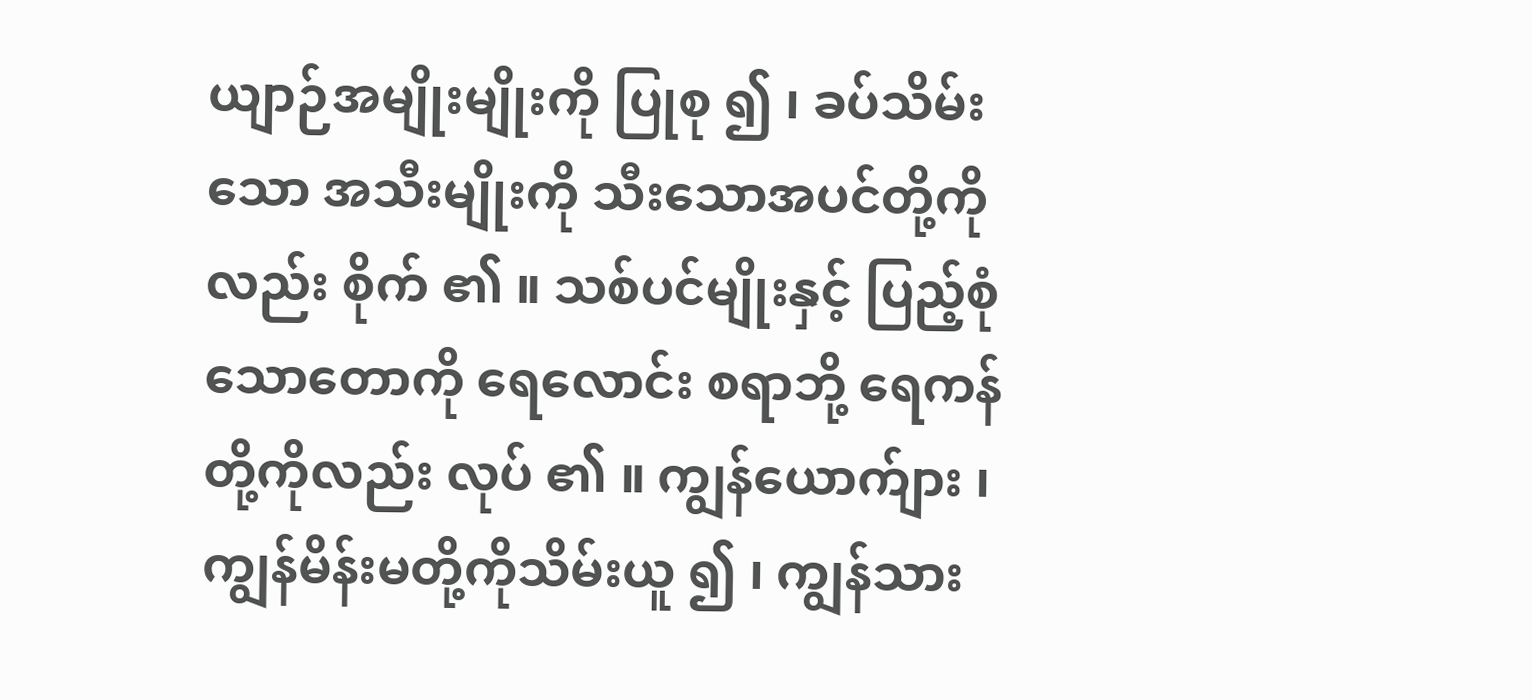ယျာဉ်အမျိုးမျိုးကို ပြုစု ၍ ၊ ခပ်သိမ်းသော အသီးမျိုးကို သီးသောအပင်တို့ကိုလည်း စိုက် ၏ ။ သစ်ပင်မျိုးနှင့် ပြည့်စုံသောတောကို ရေလောင်း စရာဘို့ ရေကန်တို့ကိုလည်း လုပ် ၏ ။ ကျွန်ယောက်ျား ၊ ကျွန်မိန်းမတို့ကိုသိမ်းယူ ၍ ၊ ကျွန်သား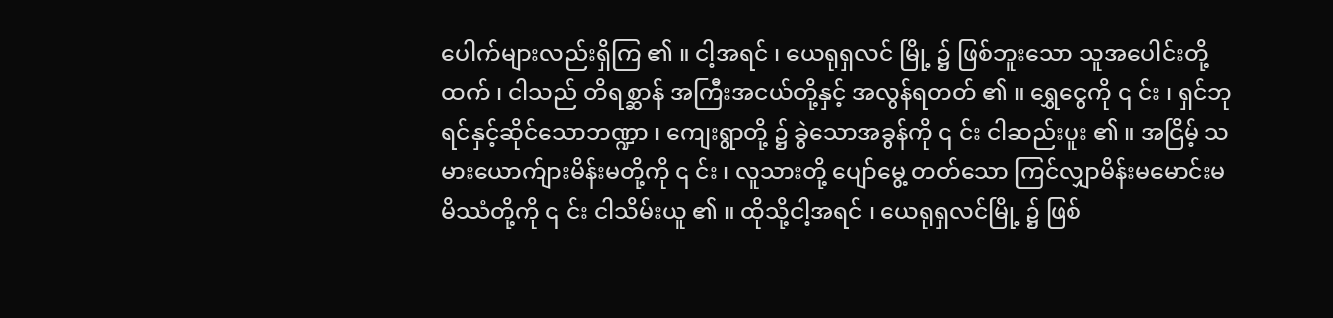ပေါက်များလည်းရှိကြ ၏ ။ ငါ့အရင် ၊ ယေရုရှလင် မြို့ ၌ ဖြစ်ဘူးသော သူအပေါင်းတို့ထက် ၊ ငါသည် တိရစ္ဆာန် အကြီးအငယ်တို့နှင့် အလွန်ရတတ် ၏ ။ ရွှေငွေကို ၎ င်း ၊ ရှင်ဘုရင်နှင့်ဆိုင်သောဘဏ္ဍာ ၊ ကျေးရွာတို့ ၌ ခွဲသောအခွန်ကို ၎ င်း ငါဆည်းပူး ၏ ။ အငြိမ့် သမားယောက်ျားမိန်းမတို့ကို ၎ င်း ၊ လူသားတို့ ပျော်မွေ့ တတ်သော ကြင်လျှာမိန်းမမောင်းမမိဿံတို့ကို ၎ င်း ငါသိမ်းယူ ၏ ။ ထိုသို့ငါ့အရင် ၊ ယေရုရှလင်မြို့ ၌ ဖြစ်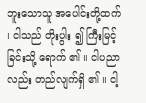ဘူးသောသူ အပေါင်းတို့ထက် ၊ ငါသည် တိုးပွါး ၍ ကြီးမြင့်ခြင်းသို့ ရောက် ၏ ။ ငါပညာလည်း တည်လျက်ရှိ ၏ ။ ငါ့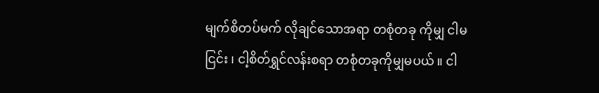မျက်စိတပ်မက် လိုချင်သောအရာ တစုံတခု ကိုမျှ ငါမငြင်း ၊ ငါ့စိတ်ရွှင်လန်းစရာ တစုံတခုကိုမျှမပယ် ။ ငါ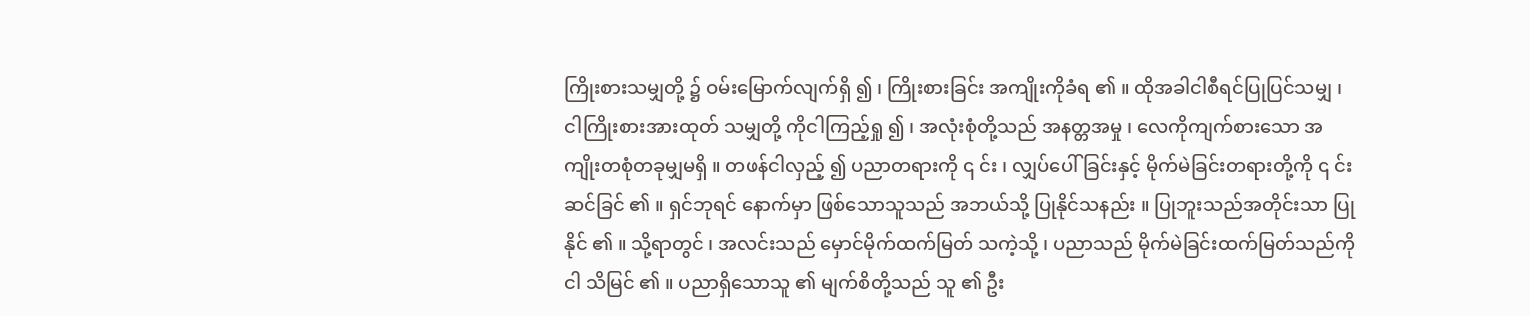ကြိုးစားသမျှတို့ ၌ ဝမ်းမြောက်လျက်ရှိ ၍ ၊ ကြိုးစားခြင်း အကျိုးကိုခံရ ၏ ။ ထိုအခါငါစီရင်ပြုပြင်သမျှ ၊ ငါကြိုးစားအားထုတ် သမျှတို့ ကိုငါကြည့်ရှု ၍ ၊ အလုံးစုံတို့သည် အနတ္တအမှု ၊ လေကိုကျက်စားသော အကျိုးတစုံတခုမျှမရှိ ။ တဖန်ငါလှည့် ၍ ပညာတရားကို ၎ င်း ၊ လျှပ်ပေါ် ခြင်းနှင့် မိုက်မဲခြင်းတရားတို့ကို ၎ င်း ဆင်ခြင် ၏ ။ ရှင်ဘုရင် နောက်မှာ ဖြစ်သောသူသည် အဘယ်သို့ ပြုနိုင်သနည်း ။ ပြုဘူးသည်အတိုင်းသာ ပြုနိုင် ၏ ။ သို့ရာတွင် ၊ အလင်းသည် မှောင်မိုက်ထက်မြတ် သကဲ့သို့ ၊ ပညာသည် မိုက်မဲခြင်းထက်မြတ်သည်ကို ငါ သိမြင် ၏ ။ ပညာရှိသောသူ ၏ မျက်စိတို့သည် သူ ၏ ဦး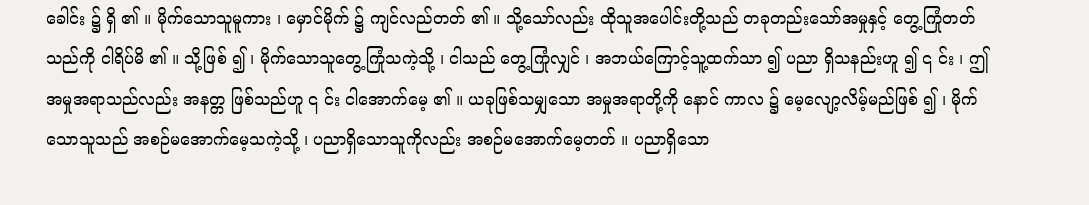ခေါင်း ၌ ရှိ ၏ ။ မိုက်သောသူမူကား ၊ မှောင်မိုက် ၌ ကျင်လည်တတ် ၏ ။ သို့သော်လည်း ထိုသူအပေါင်းတို့သည် တခုတည်းသော်အမှုနှင့် တွေ့ကြုံတတ်သည်ကို ငါရိပ်မိ ၏ ။ သို့ဖြစ် ၍ ၊ မိုက်သောသူတွေ့ကြုံသကဲ့သို့ ၊ ငါသည် တွေ့ကြုံလျှင် ၊ အဘယ်ကြောင့်သူ့ထက်သာ ၍ ပညာ ရှိသနည်းဟူ ၍ ၎ င်း ၊ ဤအမှုအရာသည်လည်း အနတ္တ ဖြစ်သည်ဟူ ၎ င်း ငါအောက်မေ့ ၏ ။ ယခုဖြစ်သမျှသော အမှုအရာတို့ကို နောင် ကာလ ၌ မေ့လျော့လိမ့်မည်ဖြစ် ၍ ၊ မိုက်သောသူသည် အစဉ်မအောက်မေ့သကဲ့သို့ ၊ ပညာရှိသောသူကိုလည်း အစဉ်မအောက်မေ့တတ် ။ ပညာရှိသော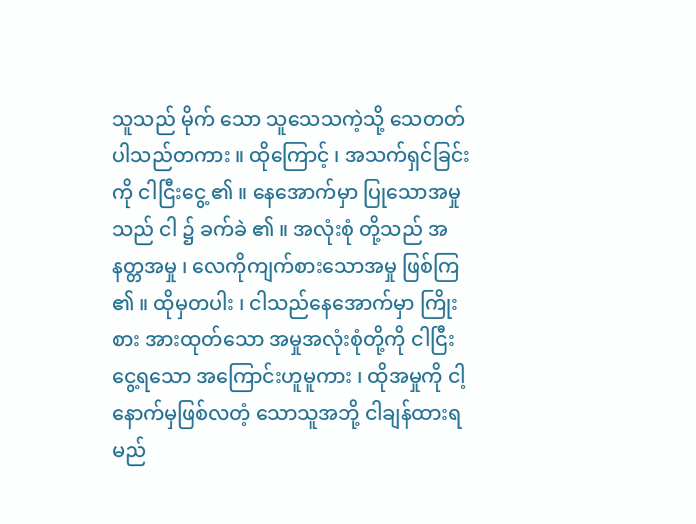သူသည် မိုက် သော သူသေသကဲ့သို့ သေတတ်ပါသည်တကား ။ ထိုကြောင့် ၊ အသက်ရှင်ခြင်းကို ငါငြီးငွေ့ ၏ ။ နေအောက်မှာ ပြုသောအမှုသည် ငါ ၌ ခက်ခဲ ၏ ။ အလုံးစုံ တို့သည် အနတ္တအမှု ၊ လေကိုကျက်စားသောအမှု ဖြစ်ကြ ၏ ။ ထိုမှတပါး ၊ ငါသည်နေအောက်မှာ ကြိုးစား အားထုတ်သော အမှုအလုံးစုံတို့ကို ငါငြီးငွေ့ရသော အကြောင်းဟူမူကား ၊ ထိုအမှုကို ငါ့နောက်မှဖြစ်လတံ့ သောသူအဘို့ ငါချန်ထားရမည်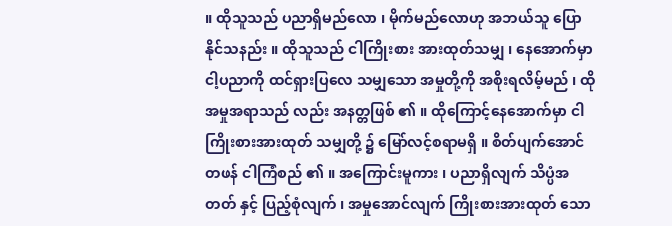။ ထိုသူသည် ပညာရှိမည်လော ၊ မိုက်မည်လောဟု အဘယ်သူ ပြောနိုင်သနည်း ။ ထိုသူသည် ငါကြိုးစား အားထုတ်သမျှ ၊ နေအောက်မှာငါ့ပညာကို ထင်ရှားပြလေ သမျှသော အမှုတို့ကို အစိုးရလိမ့်မည် ၊ ထိုအမှုအရာသည် လည်း အနတ္တဖြစ် ၏ ။ ထိုကြောင့်နေအောက်မှာ ငါကြိုးစားအားထုတ် သမျှတို့ ၌ မြော်လင့်စရာမရှိ ။ စိတ်ပျက်အောင်တဖန် ငါကြံစည် ၏ ။ အကြောင်းမူကား ၊ ပညာရှိလျက် သိပ္ပံအတတ် နှင့် ပြည့်စုံလျက် ၊ အမှုအောင်လျက် ကြိုးစားအားထုတ် သော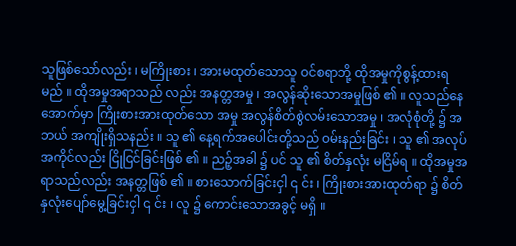သူဖြစ်သော်လည်း ၊ မကြိုးစား ၊ အားမထုတ်သောသူ ဝင်စရာဘို့ ထိုအမှုကိုစွန့်ထားရမည် ။ ထိုအမှုအရာသည် လည်း အနတ္တအမှု ၊ အလွန်ဆိုးသောအမှုဖြစ် ၏ ။ လူသည်နေအောက်မှာ ကြိုးစားအားထုတ်သော အမှု အလွန်စိတ်စွဲလမ်းသောအမှု ၊ အလုံစုံတို့ ၌ အဘယ် အကျိုးရှိသနည်း ။ သူ ၏ နေ့ရက်အပေါင်းတို့သည် ဝမ်းနည်းခြင်း ၊ သူ ၏ အလုပ်အကိုင်လည်း ငြိုငြင်ခြင်းဖြစ် ၏ ။ ညဉ့်အခါ ၌ ပင် သူ ၏ စိတ်နှလုံး မငြိမ်ရ ။ ထိုအမှုအရာသည်လည်း အနတ္တဖြစ် ၏ ။ စားသောက်ခြင်းငှါ ၎ င်း ၊ ကြိုးစားအားထုတ်ရာ ၌ စိတ်နှလုံးပျော်မွေ့ခြင်းငှါ ၎ င်း ၊ လူ ၌ ကောင်းသောအခွင့် မရှိ ။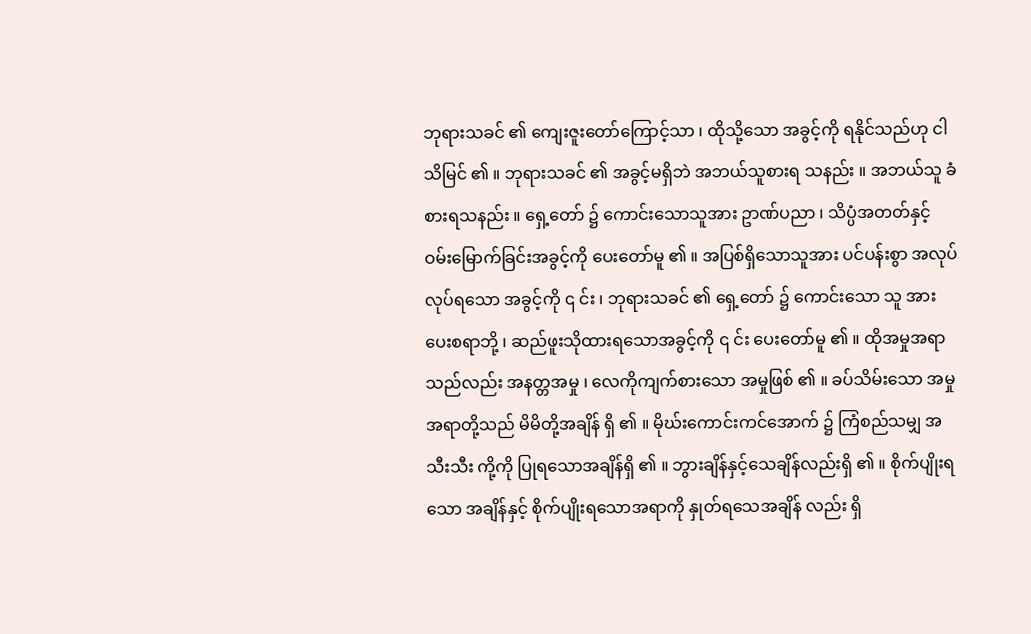ဘုရားသခင် ၏ ကျေးဇူးတော်ကြောင့်သာ ၊ ထိုသို့သော အခွင့်ကို ရနိုင်သည်ဟု ငါသိမြင် ၏ ။ ဘုရားသခင် ၏ အခွင့်မရှိဘဲ အဘယ်သူစားရ သနည်း ။ အဘယ်သူ ခံစားရသနည်း ။ ရှေ့တော် ၌ ကောင်းသောသူအား ဥာဏ်ပညာ ၊ သိပ္ပံအတတ်နှင့် ဝမ်းမြောက်ခြင်းအခွင့်ကို ပေးတော်မူ ၏ ။ အပြစ်ရှိသောသူအား ပင်ပန်းစွာ အလုပ်လုပ်ရသော အခွင့်ကို ၎ င်း ၊ ဘုရားသခင် ၏ ရှေ့တော် ၌ ကောင်းသော သူ အားပေးစရာဘို့ ၊ ဆည်ဖူးသိုထားရသောအခွင့်ကို ၎ င်း ပေးတော်မူ ၏ ။ ထိုအမှုအရာသည်လည်း အနတ္တအမှု ၊ လေကိုကျက်စားသော အမှုဖြစ် ၏ ။ ခပ်သိမ်းသော အမှုအရာတို့သည် မိမိတို့အချိန် ရှိ ၏ ။ မိုဃ်းကောင်းကင်အောက် ၌ ကြံစည်သမျှ အသီးသီး ကို့ကို ပြုရသောအချိန်ရှိ ၏ ။ ဘွားချိန်နှင့်သေချိန်လည်းရှိ ၏ ။ စိုက်ပျိုးရသော အချိန်နှင့် စိုက်ပျိုးရသောအရာကို နှုတ်ရသေအချိန် လည်း ရှိ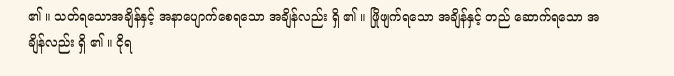၏ ။ သတ်ရသောအချိန်နှင့် အနာပျောက်စေရသော အချိန်လည်း ရှိ ၏ ။ ဖြိုဖျက်ရသော အချိန်နှင့် တည် ဆောက်ရသော အချိန်လည်း ရှိ ၏ ။ ငိုရ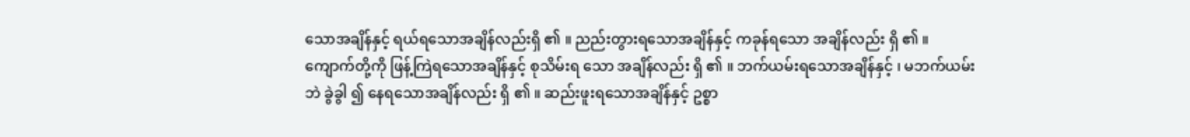သောအချိန်နှင့် ရယ်ရသောအချိန်လည်းရှိ ၏ ။ ညည်းတွားရသောအချိန်နှင့် ကခုန်ရသော အချိန်လည်း ရှိ ၏ ။ ကျောက်တို့ကို ဖြန့်ကြဲရသောအချိန်နှင့် စုသိမ်းရ သော အချိန်လည်း ရှိ ၏ ။ ဘက်ယမ်းရသောအချိန်နှင့် ၊ မဘက်ယမ်းဘဲ ခွဲခွါ ၍ နေရသောအချိန်လည်း ရှိ ၏ ။ ဆည်းဖူးရသောအချိန်နှင့် ဥစ္စာ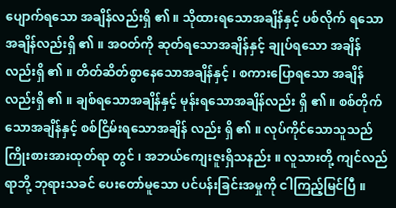ပျောက်ရသော အချိန်လည်းရှိ ၏ ။ သိုထားရသောအချိန်နှင့် ပစ်လိုက် ရသောအချိန်လည်းရှိ ၏ ။ အဝတ်ကို ဆုတ်ရသောအချိန်နှင့် ချုပ်ရသော အချိန်လည်းရှိ ၏ ။ တိတ်ဆိတ်စွာနေသောအချိန်နှင့် ၊ စကားပြောရသော အချိန်လည်းရှိ ၏ ။ ချစ်ရသောအချိန်နှင့် မုန်းရသောအချိန်လည်း ရှိ ၏ ။ စစ်တိုက်သောအချိန်နှင့် စစ်ငြိမ်းရသောအချိန် လည်း ရှိ ၏ ။ လုပ်ကိုင်သောသူသည် ကြိုးစားအားထုတ်ရာ တွင် ၊ အဘယ်ကျေးဇူးရှိသနည်း ။ လူသားတို့ ကျင်လည်ရာဘို့ ဘုရားသခင် ပေးတော်မူသော ပင်ပန်းခြင်းအမှုကို ငါကြည့်မြင်ပြီ ။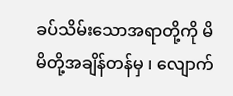ခပ်သိမ်းသောအရာတို့ကို မိမိတို့အချိန်တန်မှ ၊ လျောက်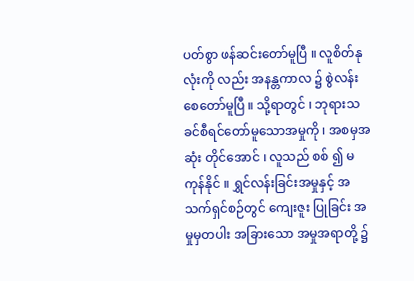ပတ်စွာ ဖန်ဆင်းတော်မူပြီ ။ လူစိတ်နုလုံးကို လည်း အနန္တကာလ ၌ စွဲလန်းစေတော်မူပြီ ။ သို့ရာတွင် ၊ ဘုရားသခင်စီရင်တော်မူသောအမှုကို ၊ အစမှအဆုံး တိုင်အောင် ၊ လူသည် စစ် ၍ မကုန်နိုင် ။ ရွှင်လန်းခြင်းအမှုနှင့် အသက်ရှင်စဉ်တွင် ကျေးဇူး ပြုခြင်း အမှုမှတပါး အခြားသော အမှုအရာတို့ ၌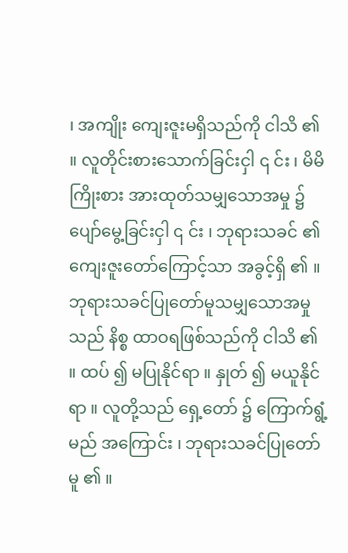၊ အကျိုး ကျေးဇူးမရှိသည်ကို ငါသိ ၏ ။ လူတိုင်းစားသောက်ခြင်းငှါ ၎ င်း ၊ မိမိကြိုးစား အားထုတ်သမျှသောအမှု ၌ ပျော်မွေ့ခြင်းငှါ ၎ င်း ၊ ဘုရားသခင် ၏ ကျေးဇူးတော်ကြောင့်သာ အခွင့်ရှိ ၏ ။ ဘုရားသခင်ပြုတော်မူသမျှသောအမှုသည် နိစ္စ ထာဝရဖြစ်သည်ကို ငါသိ ၏ ။ ထပ် ၍ မပြုနိုင်ရာ ။ နှုတ် ၍ မယူနိုင်ရာ ။ လူတို့သည် ရှေ့တော် ၌ ကြောက်ရွံ့မည် အကြောင်း ၊ ဘုရားသခင်ပြုတော်မူ ၏ ။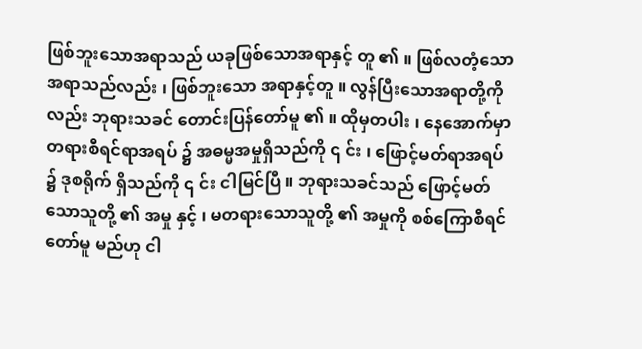ဖြစ်ဘူးသောအရာသည် ယခုဖြစ်သောအရာနှင့် တူ ၏ ။ ဖြစ်လတံ့သောအရာသည်လည်း ၊ ဖြစ်ဘူးသော အရာနှင့်တူ ။ လွန်ပြီးသောအရာတို့ကိုလည်း ဘုရားသခင် တောင်းပြန်တော်မူ ၏ ။ ထိုမှတပါး ၊ နေအောက်မှာ တရားစီရင်ရာအရပ် ၌ အဓမ္မအမှုရှိသည်ကို ၎ င်း ၊ ဖြောင့်မတ်ရာအရပ် ၌ ဒုစရိုက် ရှိသည်ကို ၎ င်း ငါမြင်ပြီ ။ ဘုရားသခင်သည် ဖြောင့်မတ်သောသူတို့ ၏ အမှု နှင့် ၊ မတရားသောသူတို့ ၏ အမှုကို စစ်ကြောစီရင်တော်မူ မည်ဟု ငါ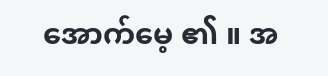အောက်မေ့ ၏ ။ အ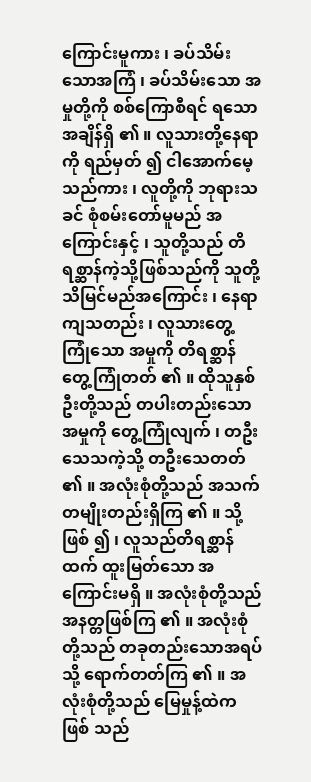ကြောင်းမူကား ၊ ခပ်သိမ်း သောအကြံ ၊ ခပ်သိမ်းသော အမှုတို့ကို စစ်ကြောစီရင် ရသော အချိန်ရှိ ၏ ။ လူသားတို့နေရာကို ရည်မှတ် ၍ ငါအောက်မေ့ သည်ကား ၊ လူတို့ကို ဘုရားသခင် စုံစမ်းတော်မူမည် အကြောင်းနှင့် ၊ သူတို့သည် တိရစ္ဆာန်ကဲ့သို့ဖြစ်သည်ကို သူတို့သိမြင်မည်အကြောင်း ၊ နေရာကျသတည်း ၊ လူသားတွေ့ကြုံသော အမှုကို တိရစ္ဆာန် တွေ့ကြုံတတ် ၏ ။ ထိုသူနှစ်ဦးတို့သည် တပါးတည်းသောအမှုကို တွေ့ကြုံလျက် ၊ တဦးသေသကဲ့သို့ တဦးသေတတ် ၏ ။ အလုံးစုံတို့သည် အသက်တမျိုးတည်းရှိကြ ၏ ။ သို့ဖြစ် ၍ ၊ လူသည်တိရစ္ဆာန်ထက် ထူးမြတ်သော အကြောင်းမရှိ ။ အလုံးစုံတို့သည် အနတ္တဖြစ်ကြ ၏ ။ အလုံးစုံတို့သည် တခုတည်းသောအရပ်သို့ ရောက်တတ်ကြ ၏ ။ အလုံးစုံတို့သည် မြေမှုန့်ထဲကဖြစ် သည်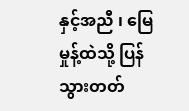နှင့်အညီ ၊ မြေမှုန့်ထဲသို့ ပြန်သွားတတ်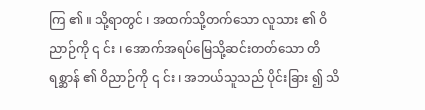ကြ ၏ ။ သို့ရာတွင် ၊ အထက်သို့တက်သော လူသား ၏ ဝိညာဉ်ကို ၎ င်း ၊ အောက်အရပ်မြေသို့ဆင်းတတ်သော တိရစ္ဆာန် ၏ ဝိညာဉ်ကို ၎ င်း ၊ အဘယ်သူသည် ပိုင်းခြား ၍ သိ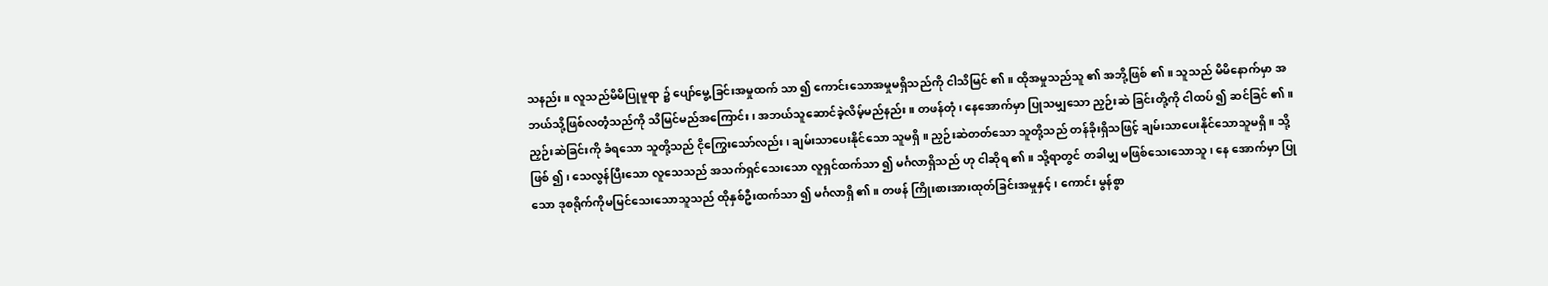သနည်း ။ လူသည်မိမိပြုမူရာ ၌ ပျော်မွေ့ခြင်းအမှုထက် သာ ၍ ကောင်းသောအမှုမရှိသည်ကို ငါသိမြင် ၏ ။ ထိုအမှုသည်သူ ၏ အဘို့ဖြစ် ၏ ။ သူသည် မိမိနောက်မှာ အဘယ်သို့ဖြစ်လတံ့သည်ကို သိမြင်မည်အကြောင်း ၊ အဘယ်သူဆောင်ခဲ့လိမ့်မည်နည်း ။ တဖန်တုံ ၊ နေအောက်မှာ ပြုသမျှသော ညှဉ်းဆဲ ခြင်းတို့ကို ငါထပ် ၍ ဆင်ခြင် ၏ ။ ညှဉ်းဆဲခြင်းကို ခံရသော သူတို့သည် ငိုကြွေးသော်လည်း ၊ ချမ်းသာပေးနိုင်သော သူမရှိ ။ ညှဉ်းဆဲတတ်သော သူတို့သည် တန်ခိုးရှိသဖြင့် ချမ်းသာပေးနိုင်သောသူမရှိ ။ သို့ဖြစ် ၍ ၊ သေလွန်ပြီးသော လူသေသည် အသက်ရှင်သေးသော လူရှင်ထက်သာ ၍ မင်္ဂလာရှိသည် ဟု ငါဆိုရ ၏ ။ သို့ရာတွင် တခါမျှ မဖြစ်သေးသောသူ ၊ နေ အောက်မှာ ပြုသော ဒုစရိုက်ကိုမမြင်သေးသောသူသည် ထိုနှစ်ဦးထက်သာ ၍ မင်္ဂလာရှိ ၏ ။ တဖန် ကြိုးစားအားထုတ်ခြင်းအမှုနှင့် ၊ ကောင်း မွန်စွာ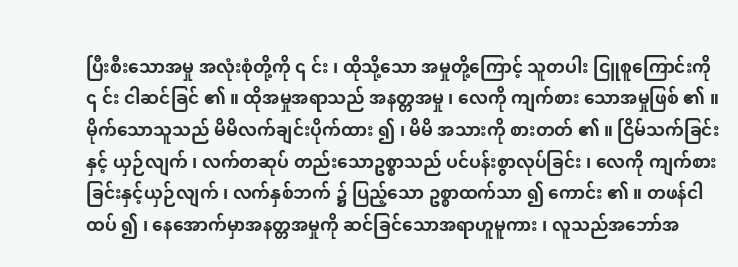ပြီးစီးသောအမှု အလုံးစုံတို့ကို ၎ င်း ၊ ထိုသို့သော အမှုတို့ကြောင့် သူတပါး ငြူစူကြောင်းကို ၎ င်း ငါဆင်ခြင် ၏ ။ ထိုအမှုအရာသည် အနတ္တအမှု ၊ လေကို ကျက်စား သောအမှုဖြစ် ၏ ။ မိုက်သောသူသည် မိမိလက်ချင်းပိုက်ထား ၍ ၊ မိမိ အသားကို စားတတ် ၏ ။ ငြိမ်သက်ခြင်းနှင့် ယှဉ်လျက် ၊ လက်တဆုပ် တည်းသောဥစ္စာသည် ပင်ပန်းစွာလုပ်ခြင်း ၊ လေကို ကျက်စားခြင်းနှင့်ယှဉ်လျက် ၊ လက်နှစ်ဘက် ၌ ပြည့်သော ဥစ္စာထက်သာ ၍ ကောင်း ၏ ။ တဖန်ငါထပ် ၍ ၊ နေအောက်မှာအနတ္တအမှုကို ဆင်ခြင်သောအရာဟူမူကား ၊ လူသည်အဘော်အ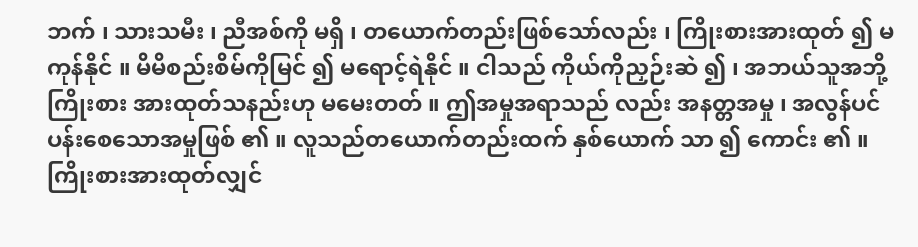ဘက် ၊ သားသမီး ၊ ညီအစ်ကို မရှိ ၊ တယောက်တည်းဖြစ်သော်လည်း ၊ ကြိုးစားအားထုတ် ၍ မကုန်နိုင် ။ မိမိစည်းစိမ်ကိုမြင် ၍ မရောင့်ရဲနိုင် ။ ငါသည် ကိုယ်ကိုညှဉ်းဆဲ ၍ ၊ အဘယ်သူအဘို့ ကြိုးစား အားထုတ်သနည်းဟု မမေးတတ် ။ ဤအမှုအရာသည် လည်း အနတ္တအမှု ၊ အလွန်ပင်ပန်းစေသောအမှုဖြစ် ၏ ။ လူသည်တယောက်တည်းထက် နှစ်ယောက် သာ ၍ ကောင်း ၏ ။ ကြိုးစားအားထုတ်လျှင်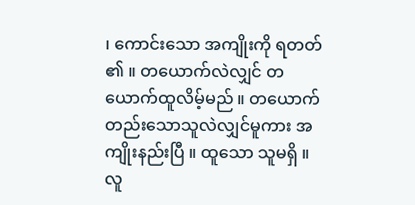၊ ကောင်းသော အကျိုးကို ရတတ် ၏ ။ တယောက်လဲလျှင် တယောက်ထူလိမ့်မည် ။ တယောက်တည်းသောသူလဲလျှင်မူကား အကျိုးနည်းပြီ ။ ထူသော သူမရှိ ။ လူ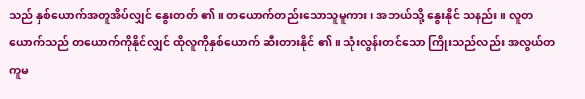သည် နှစ်ယောက်အတူအိပ်လျှင် နွေးတတ် ၏ ။ တယောက်တည်းသောသူမူကား ၊ အဘယ်သို့ နွေးနိုင် သနည်း ။ လူတယောက်သည် တယောက်ကိုနိုင်လျှင် ထိုလူကိုနှစ်ယောက် ဆီးတားနိုင် ၏ ။ သုံးလွန်းတင်သော ကြိုးသည်လည်း အလွယ်တကူမ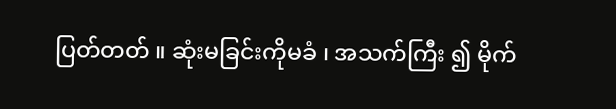ပြတ်တတ် ။ ဆုံးမခြင်းကိုမခံ ၊ အသက်ကြီး ၍ မိုက်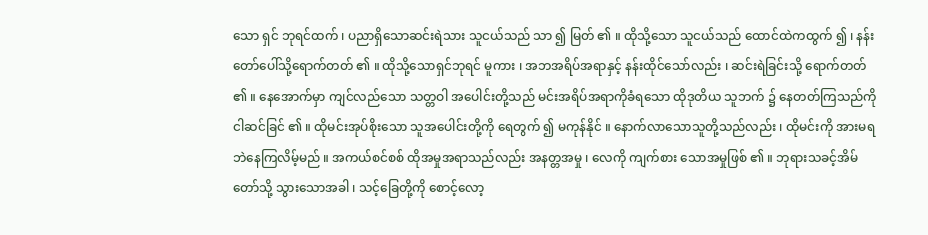သော ရှင် ဘုရင်ထက် ၊ ပညာရှိသောဆင်းရဲသား သူငယ်သည် သာ ၍ မြတ် ၏ ။ ထိုသို့သော သူငယ်သည် ထောင်ထဲကထွက် ၍ ၊ နန်းတော်ပေါ်သို့ရောက်တတ် ၏ ။ ထိုသို့သောရှင်ဘုရင် မူကား ၊ အဘအရိပ်အရာနှင့် နန်းထိုင်သော်လည်း ၊ ဆင်းရဲခြင်းသို့ ရောက်တတ် ၏ ။ နေအောက်မှာ ကျင်လည်သော သတ္တဝါ အပေါင်းတို့သည် မင်းအရိပ်အရာကိုခံရသော ထိုဒုတိယ သူဘက် ၌ နေတတ်ကြသည်ကို ငါဆင်ခြင် ၏ ။ ထိုမင်းအုပ်စိုးသော သူအပေါင်းတို့ကို ရေတွက် ၍ မကုန်နိုင် ။ နောက်လာသောသူတို့သည်လည်း ၊ ထိုမင်းကို အားမရဘဲနေကြလိမ့်မည် ။ အကယ်စင်စစ် ထိုအမှုအရာသည်လည်း အနတ္တအမှု ၊ လေကို ကျက်စား သောအမှုဖြစ် ၏ ။ ဘုရားသခင့်အိမ်တော်သို့ သွားသောအခါ ၊ သင့်ခြေတို့ကို စောင့်လော့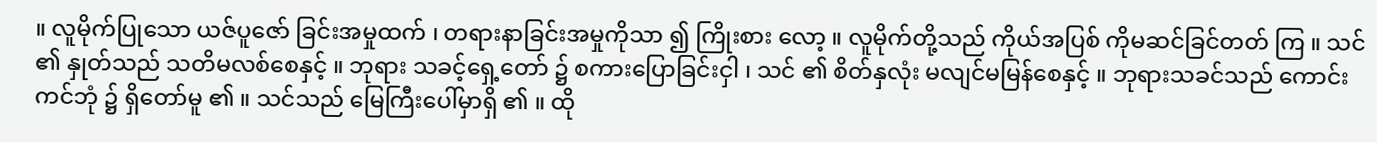။ လူမိုက်ပြုသော ယဇ်ပူဇော် ခြင်းအမှုထက် ၊ တရားနာခြင်းအမှုကိုသာ ၍ ကြိုးစား လော့ ။ လူမိုက်တို့သည် ကိုယ်အပြစ် ကိုမဆင်ခြင်တတ် ကြ ။ သင် ၏ နှုတ်သည် သတိမလစ်စေနှင့် ။ ဘုရား သခင့်ရှေ့တော် ၌ စကားပြောခြင်းငှါ ၊ သင် ၏ စိတ်နှလုံး မလျင်မမြန်စေနှင့် ။ ဘုရားသခင်သည် ကောင်းကင်ဘုံ ၌ ရှိတော်မူ ၏ ။ သင်သည် မြေကြီးပေါ်မှာရှိ ၏ ။ ထို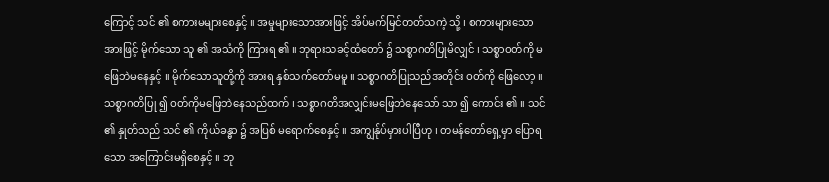ကြောင့် သင် ၏ စကားမများစေနှင့် ။ အမှုများသောအားဖြင့် အိပ်မက်မြင်တတ်သကဲ့ သို့ ၊ စကားများသောအားဖြင့် မိုက်သော သူ ၏ အသံကို ကြားရ ၏ ။ ဘုရားသခင့်ထံတော် ၌ သစ္စာဂတိပြုမိလျှင် ၊ သစ္စာဝတ်ကို မဖြေဘဲမနေနှင့် ။ မိုက်သောသူတို့ကို အားရ နှစ်သက်တော်မမူ ။ သစ္စာဂတိပြုသည်အတိုင်း ဝတ်ကို ဖြေလော့ ။ သစ္စာဂတိပြု ၍ ဝတ်ကိုမဖြေဘဲနေသည်ထက် ၊ သစ္စာဂတိအလျှင်းမဖြေဘဲနေသော် သာ ၍ ကောင်း ၏ ။ သင် ၏ နှုတ်သည် သင် ၏ ကိုယ်ခန္ဓာ ၌ အပြစ် မရောက်စေနှင့် ။ အကျွန်ုပ်မှားပါပြီဟု ၊ တမန်တော်ရှေ့မှာ ပြောရသော အကြောင်းမရှိစေနှင့် ။ ဘု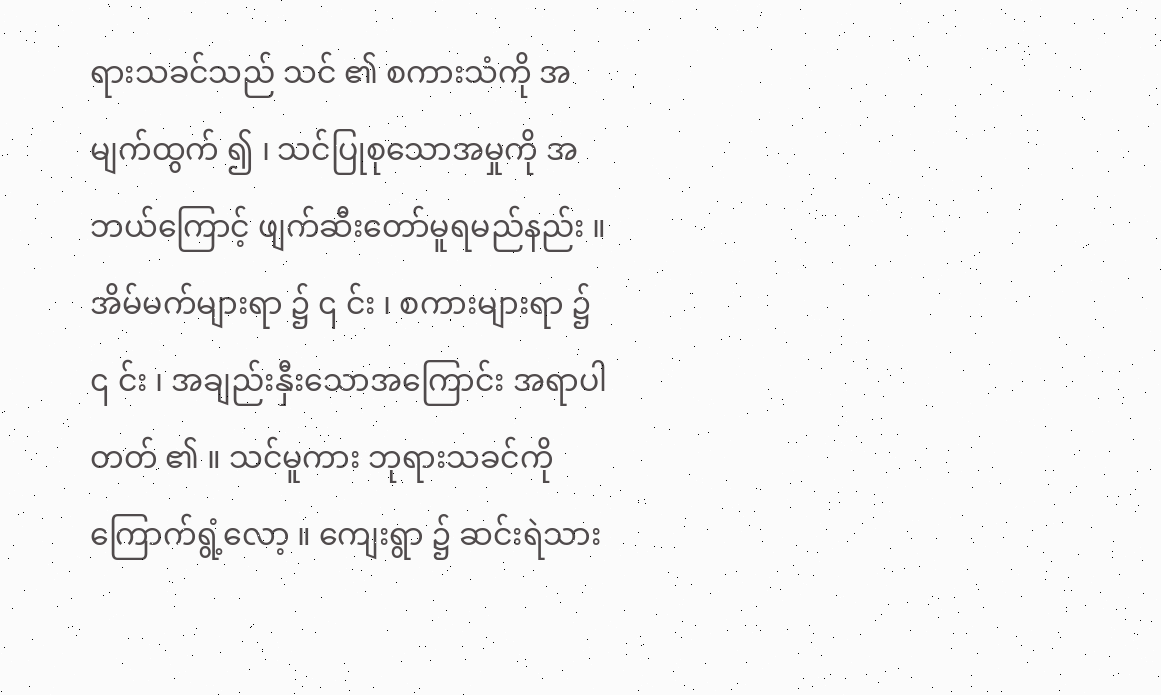ရားသခင်သည် သင် ၏ စကားသံကို အမျက်ထွက် ၍ ၊ သင်ပြုစုသောအမှုကို အဘယ်ကြောင့် ဖျက်ဆီးတော်မူရမည်နည်း ။ အိမ်မက်များရာ ၌ ၎ င်း ၊ စကားများရာ ၌ ၎ င်း ၊ အချည်းနှီးသောအကြောင်း အရာပါတတ် ၏ ။ သင်မူကား ဘုရားသခင်ကို ကြောက်ရွံ့လော့ ။ ကျေးရွာ ၌ ဆင်းရဲသား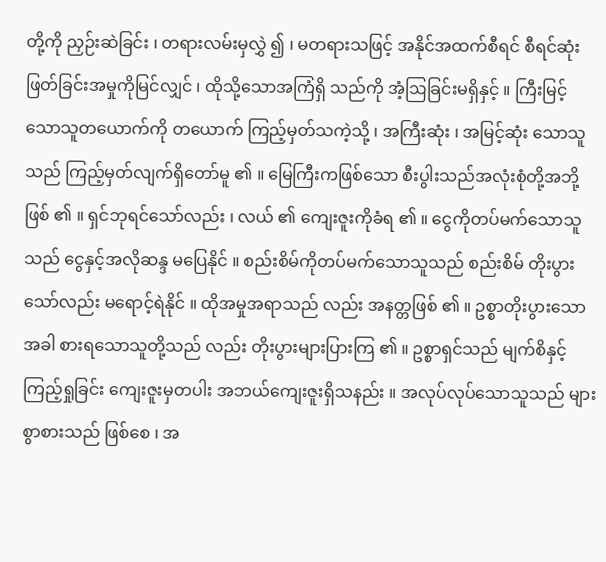တို့ကို ညှဉ်းဆဲခြင်း ၊ တရားလမ်းမှလွှဲ ၍ ၊ မတရားသဖြင့် အနိုင်အထက်စီရင် စီရင်ဆုံးဖြတ်ခြင်းအမှုကိုမြင်လျှင် ၊ ထိုသို့သောအကြံရှိ သည်ကို အံ့ဩခြင်းမရှိနှင့် ။ ကြီးမြင့်သောသူတယောက်ကို တယောက် ကြည့်မှတ်သကဲ့သို့ ၊ အကြီးဆုံး ၊ အမြင့်ဆုံး သောသူသည် ကြည့်မှတ်လျက်ရှိတော်မူ ၏ ။ မြေကြီးကဖြစ်သော စီးပွါးသည်အလုံးစုံတို့အဘို့ ဖြစ် ၏ ။ ရှင်ဘုရင်သော်လည်း ၊ လယ် ၏ ကျေးဇူးကိုခံရ ၏ ။ ငွေကိုတပ်မက်သောသူသည် ငွေနှင့်အလိုဆန္ဒ မပြေနိုင် ။ စည်းစိမ်ကိုတပ်မက်သောသူသည် စည်းစိမ် တိုးပွားသော်လည်း မရောင့်ရဲနိုင် ။ ထိုအမှုအရာသည် လည်း အနတ္တဖြစ် ၏ ။ ဥစ္စာတိုးပွားသောအခါ စားရသောသူတို့သည် လည်း တိုးပွားများပြားကြ ၏ ။ ဥစ္စာရှင်သည် မျက်စိနှင့် ကြည့်ရှုခြင်း ကျေးဇူးမှတပါး အဘယ်ကျေးဇူးရှိသနည်း ။ အလုပ်လုပ်သောသူသည် များစွာစားသည် ဖြစ်စေ ၊ အ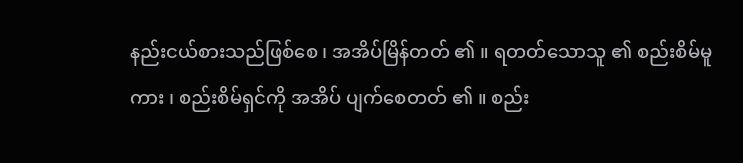နည်းငယ်စားသည်ဖြစ်စေ ၊ အအိပ်မြိန်တတ် ၏ ။ ရတတ်သောသူ ၏ စည်းစိမ်မူကား ၊ စည်းစိမ်ရှင်ကို အအိပ် ပျက်စေတတ် ၏ ။ စည်း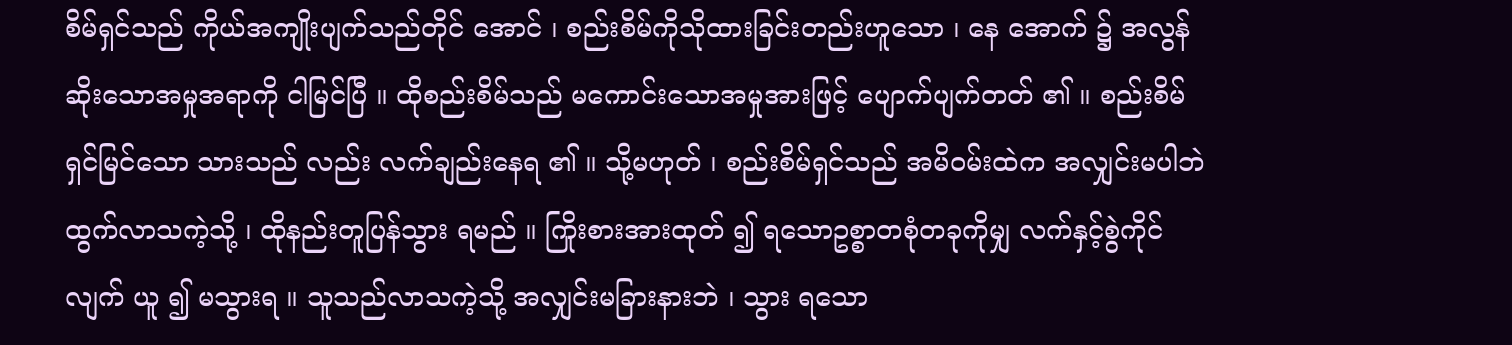စိမ်ရှင်သည် ကိုယ်အကျိုးပျက်သည်တိုင် အောင် ၊ စည်းစိမ်ကိုသိုထားခြင်းတည်းဟူသော ၊ နေ အောက် ၌ အလွန်ဆိုးသောအမှုအရာကို ငါမြင်ပြီ ။ ထိုစည်းစိမ်သည် မကောင်းသောအမှုအားဖြင့် ပျောက်ပျက်တတ် ၏ ။ စည်းစိမ်ရှင်မြင်သော သားသည် လည်း လက်ချည်းနေရ ၏ ။ သို့မဟုတ် ၊ စည်းစိမ်ရှင်သည် အမိဝမ်းထဲက အလျှင်းမပါဘဲ ထွက်လာသကဲ့သို့ ၊ ထိုနည်းတူပြန်သွား ရမည် ။ ကြိုးစားအားထုတ် ၍ ရသောဥစ္စာတစုံတခုကိုမျှ လက်နှင့်စွဲကိုင်လျက် ယူ ၍ မသွားရ ။ သူသည်လာသကဲ့သို့ အလျှင်းမခြားနားဘဲ ၊ သွား ရသော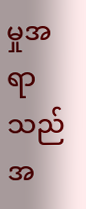မှုအရာသည် အ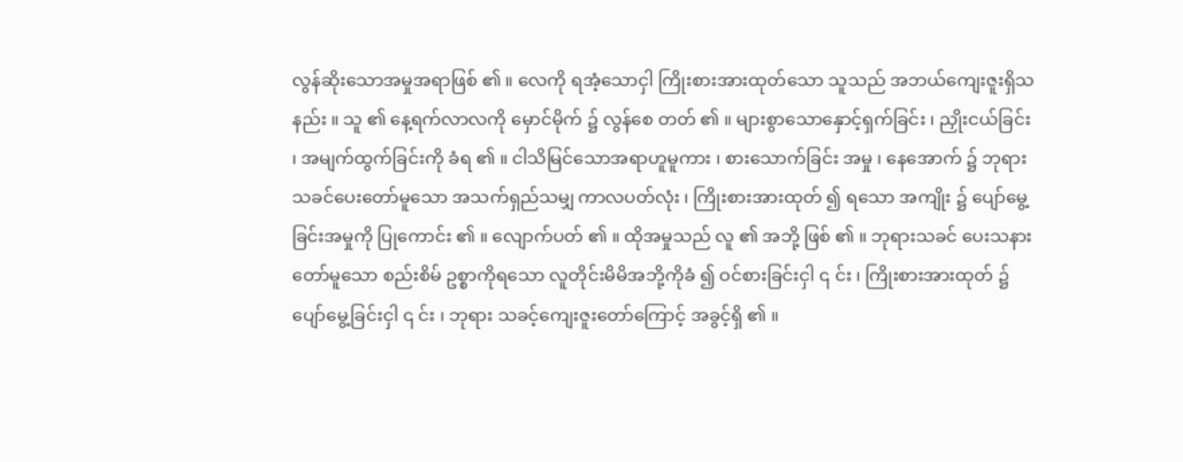လွန်ဆိုးသောအမှုအရာဖြစ် ၏ ။ လေကို ရအံ့သောငှါ ကြိုးစားအားထုတ်သော သူသည် အဘယ်ကျေးဇူးရှိသနည်း ။ သူ ၏ နေ့ရက်လာလကို မှောင်မိုက် ၌ လွန်စေ တတ် ၏ ။ များစွာသောနှောင့်ရှက်ခြင်း ၊ ညှိုးငယ်ခြင်း ၊ အမျက်ထွက်ခြင်းကို ခံရ ၏ ။ ငါသိမြင်သောအရာဟူမူကား ၊ စားသောက်ခြင်း အမှု ၊ နေအောက် ၌ ဘုရားသခင်ပေးတော်မူသော အသက်ရှည်သမျှ ကာလပတ်လုံး ၊ ကြိုးစားအားထုတ် ၍ ရသော အကျိုး ၌ ပျော်မွေ့ခြင်းအမှုကို ပြုကောင်း ၏ ။ လျောက်ပတ် ၏ ။ ထိုအမှုသည် လူ ၏ အဘို့ ဖြစ် ၏ ။ ဘုရားသခင် ပေးသနားတော်မူသော စည်းစိမ် ဥစ္စာကိုရသော လူတိုင်းမိမိအဘို့ကိုခံ ၍ ဝင်စားခြင်းငှါ ၎ င်း ၊ ကြိုးစားအားထုတ် ၌ ပျော်မွေ့ခြင်းငှါ ၎ င်း ၊ ဘုရား သခင့်ကျေးဇူးတော်ကြောင့် အခွင့်ရှိ ၏ ။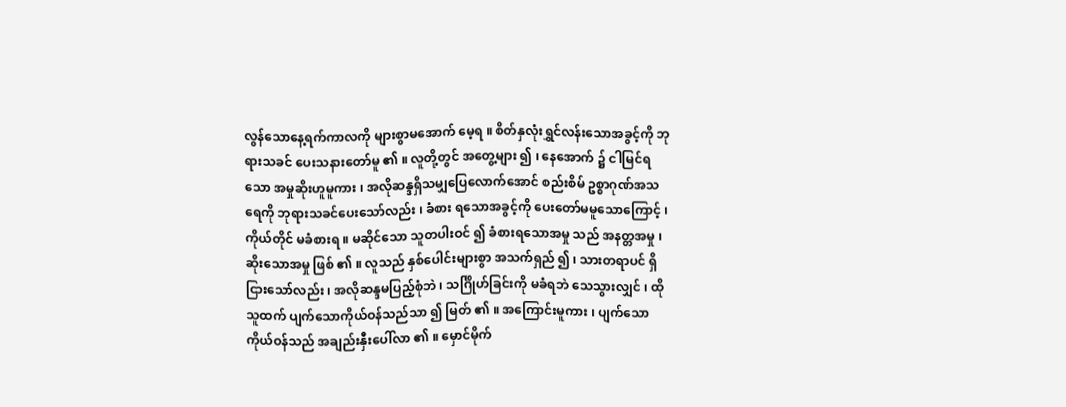လွန်သောနေ့ရက်ကာလကို များစွာမအောက် မေ့ရ ။ စိတ်နှလုံးရွှင်လန်းသောအခွင့်ကို ဘုရားသခင် ပေးသနားတော်မူ ၏ ။ လူတို့တွင် အတွေ့များ ၍ ၊ နေအောက် ၌ ငါမြင်ရ သော အမှုဆိုးဟူမူကား ၊ အလိုဆန္ဒရှိသမျှပြေလောက်အောင် စည်းစိမ် ဥစ္စာဂုဏ်အသရေကို ဘုရားသခင်ပေးသော်လည်း ၊ ခံစား ရသောအခွင့်ကို ပေးတော်မမူသောကြောင့် ၊ ကိုယ်တိုင် မခံစားရ ။ မဆိုင်သော သူတပါးဝင် ၍ ခံစားရသောအမှု သည် အနတ္တအမှု ၊ ဆိုးသောအမှု ဖြစ် ၏ ။ လူသည် နှစ်ပေါင်းများစွာ အသက်ရှည် ၍ ၊ သားတရာပင် ရှိငြားသော်လည်း ၊ အလိုဆန္ဒမပြည့်စုံဘဲ ၊ သင်္ဂြိုဟ်ခြင်းကို မခံရဘဲ သေသွားလျှင် ၊ ထိုသူထက် ပျက်သောကိုယ်ဝန်သည်သာ ၍ မြတ် ၏ ။ အကြောင်းမူကား ၊ ပျက်သော ကိုယ်ဝန်သည် အချည်းနှီးပေါ်လာ ၏ ။ မှောင်မိုက်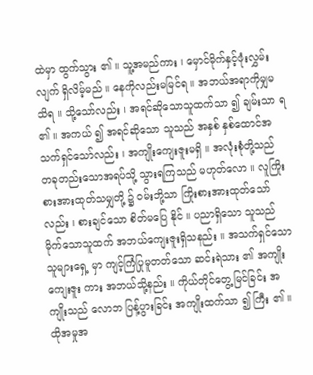ထဲမှာ ထွက်သွား ၏ ။ သူ့အမည်ကား ၊ မှောင်မိုက်နှင့်ဖုံးလွှမ်းလျက် ရှိလိမ့်မည် ။ နေကိုလည်းမမြင်ရ ။ အဘယ်အရာကိုမျှမသိရ ။ သို့သော်လည်း ၊ အရင်ဆိုသောသူထက်သာ ၍ ချမ်းသာ ရ ၏ ။ အကယ် ၍ အရင်ဆိုသော သူသည် အနှစ် နှစ်ထောင်အသက်ရှင်သော်လည်း ၊ အကျိုးကျေးဇူးမရှိ ။ အလုံးစုံတို့သည် တခုတည်းသောအရပ်သို့ သွားရကြသည် မဟုတ်လော ။ လူကြိုးစားအားထုတ်သမျှတို့ ၌ ဝမ်းဘို့သာ ကြိုးစားအားထုတ်သော်လည်း ၊ စားချင်သော စိတ်မပြေ နိုင် ။ ပညာရှိသော သူသည် မိုက်သောသူထက် အဘယ်ကျေးဇူးရှိသနည်း ။ အသက်ရှင်သောသူများရှေ့ မှာ ကျင့်ကြံပြုမူတတ်သော ဆင်းရဲသား ၏ အကျိုးကျေးဇူး ကား အဘယ်သို့နည်း ။ ကိုယ်တိုင်တွေ့မြင်ခြင်း အကျိုးသည် လောဘ ပြန့်ပွားခြင်း အကျိုးထက်သာ ၍ ကြီး ၏ ။ ထိုအမှုအ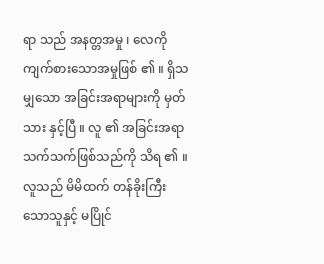ရာ သည် အနတ္တအမှု ၊ လေကိုကျက်စားသောအမှုဖြစ် ၏ ။ ရှိသမျှသော အခြင်းအရာများကို မှတ်သား နှင့်ပြီ ။ လူ ၏ အခြင်းအရာသက်သက်ဖြစ်သည်ကို သိရ ၏ ။ လူသည် မိမိထက် တန်ခိုးကြီးသောသူနှင့် မပြိုင်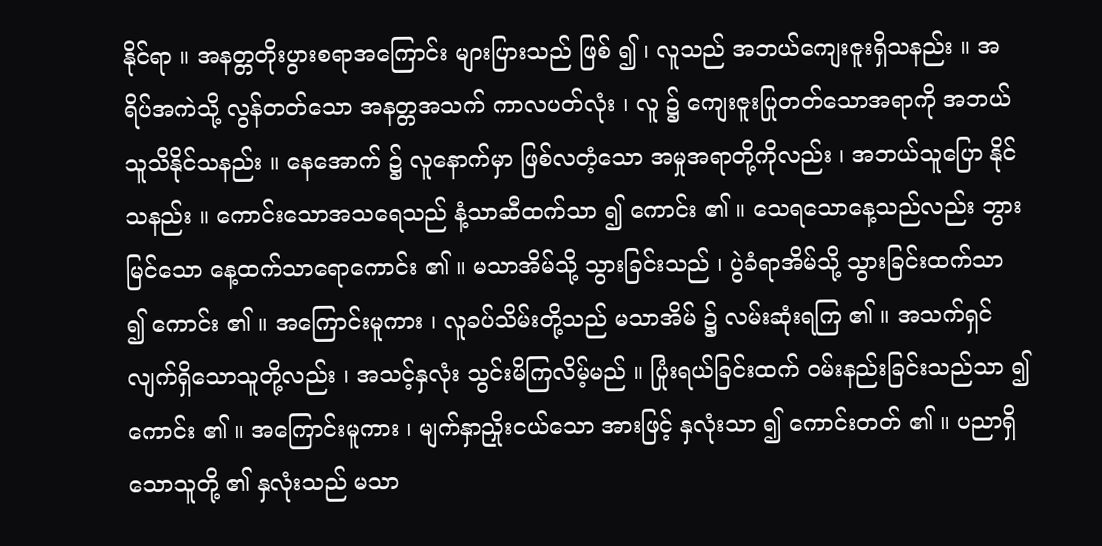နိုင်ရာ ။ အနတ္တတိုးပွားစရာအကြောင်း များပြားသည် ဖြစ် ၍ ၊ လူသည် အဘယ်ကျေးဇူးရှိသနည်း ။ အရိပ်အကဲသို့ လွန်တတ်သော အနတ္တအသက် ကာလပတ်လုံး ၊ လူ ၌ ကျေးဇူးပြုတတ်သောအရာကို အဘယ်သူသိနိုင်သနည်း ။ နေအောက် ၌ လူနောက်မှာ ဖြစ်လတံ့သော အမှုအရာတို့ကိုလည်း ၊ အဘယ်သူပြော နိုင်သနည်း ။ ကောင်းသောအသရေသည် နံ့သာဆီထက်သာ ၍ ကောင်း ၏ ။ သေရသောနေ့သည်လည်း ဘွားမြင်သော နေ့ထက်သာရောကောင်း ၏ ။ မသာအိမ်သို့ သွားခြင်းသည် ၊ ပွဲခံရာအိမ်သို့ သွားခြင်းထက်သာ ၍ ကောင်း ၏ ။ အကြောင်းမူကား ၊ လူခပ်သိမ်းတို့သည် မသာအိမ် ၌ လမ်းဆုံးရကြ ၏ ။ အသက်ရှင်လျက်ရှိသောသူတို့လည်း ၊ အသင့်နှလုံး သွင်းမိကြလိမ့်မည် ။ ပြုံးရယ်ခြင်းထက် ဝမ်းနည်းခြင်းသည်သာ ၍ ကောင်း ၏ ။ အကြောင်းမူကား ၊ မျက်နှာညှိုးငယ်သော အားဖြင့် နှလုံးသာ ၍ ကောင်းတတ် ၏ ။ ပညာရှိသောသူတို့ ၏ နှလုံးသည် မသာ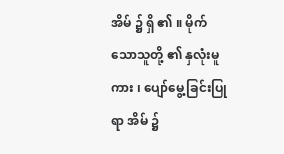အိမ် ၌ ရှိ ၏ ။ မိုက်သောသူတို့ ၏ နှလုံးမူကား ၊ ပျော်မွေ့ခြင်းပြုရာ အိမ် ၌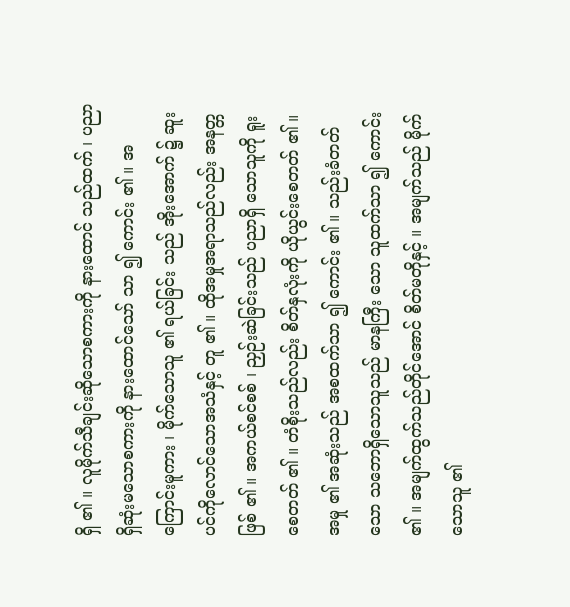ရှိ ၏ ။ လူမိုက်သီချင်းဆိုသောစကားကို နားထောင် သည်ထက် ၊ ပညာရှိဆုံးမသောစကားကို နားထောင်သော် သာ ၍ ကောင်း ၏ ။ အကြောင်းမူကား ၊ မိုက်သောသူ ၏ ရယ်ခြင်း သည် အိုးအောက် ၌ ဆူးပင်ကိုလောင်သောအသံနှင့် တူ ၏ ။ ထိုအမှုအရာသည်လည်း အနတ္တဖြစ် ၏ ။ အကယ်စင်စစ် ၊ ညှဉ်းဆဲခြင်းသည် ပညာရှိ သောသူကို ရူးစေတတ် ၏ ။ တံစိုးသည်လည်း စိတ်နှလုံးကို ယိုယွင်းစေတတ် ၏ ။ အမှု ၏ အဆုံးသည် အစထက်သာ ၍ ကောင်း ၏ ။ သည်းခံတတ်သော သဘောရှိသောသူသည် မာနကြီး သော သူထက်သာ ၍ ကောင်း ၏ ။ အမျက်ထွက်သည်တိုင်အောင် စိတ်မတိုနှင့် ။ အမျက်သည် မိုက်သောသူ ၏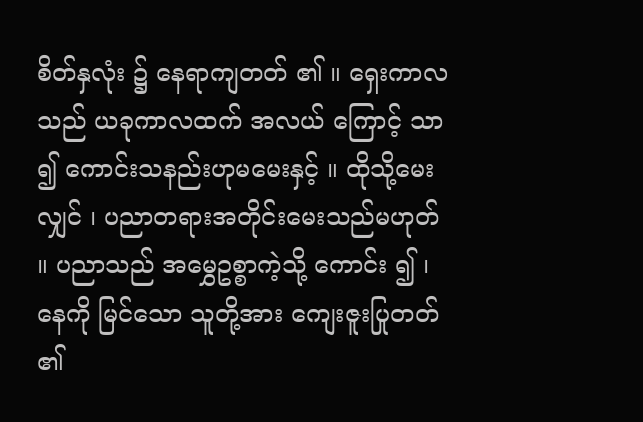စိတ်နှလုံး ၌ နေရာကျတတ် ၏ ။ ရှေးကာလသည် ယခုကာလထက် အလယ် ကြောင့် သာ ၍ ကောင်းသနည်းဟုမမေးနှင့် ။ ထိုသို့မေး လျှင် ၊ ပညာတရားအတိုင်းမေးသည်မဟုတ် ။ ပညာသည် အမွှေဥစ္စာကဲ့သို့ ကောင်း ၍ ၊ နေကို မြင်သော သူတို့အား ကျေးဇူးပြုတတ် ၏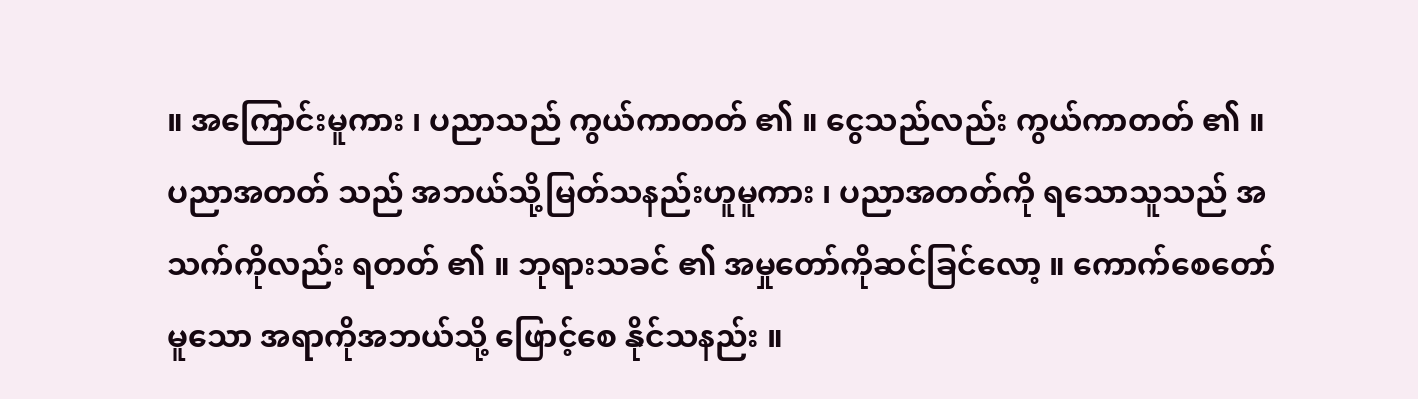။ အကြောင်းမူကား ၊ ပညာသည် ကွယ်ကာတတ် ၏ ။ ငွေသည်လည်း ကွယ်ကာတတ် ၏ ။ ပညာအတတ် သည် အဘယ်သို့မြတ်သနည်းဟူမူကား ၊ ပညာအတတ်ကို ရသောသူသည် အသက်ကိုလည်း ရတတ် ၏ ။ ဘုရားသခင် ၏ အမှုတော်ကိုဆင်ခြင်လော့ ။ ကောက်စေတော်မူသော အရာကိုအဘယ်သို့ ဖြောင့်စေ နိုင်သနည်း ။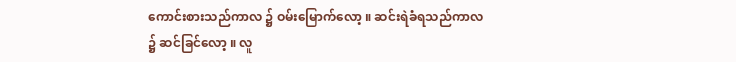ကောင်းစားသည်ကာလ ၌ ဝမ်းမြောက်လော့ ။ ဆင်းရဲခံရသည်ကာလ ၌ ဆင်ခြင်လော့ ။ လူ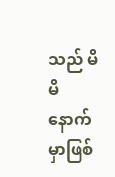သည် မိမိ နောက်မှာဖြစ်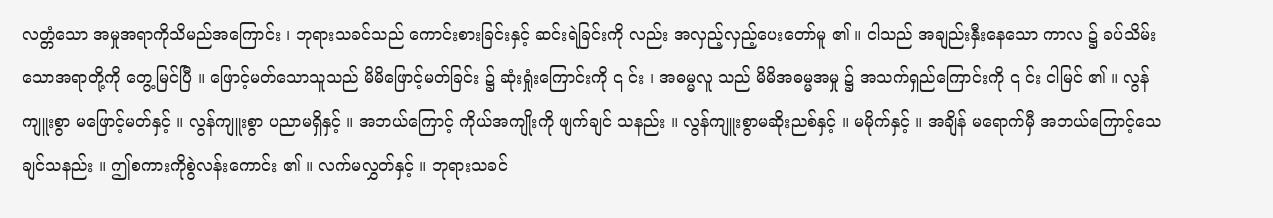လတ္တံသော အမှုအရာကိုသိမည်အကြောင်း ၊ ဘုရားသခင်သည် ကောင်းစားခြင်းနှင့် ဆင်းရဲခြင်းကို လည်း အလှည့်လှည့်ပေးတော်မူ ၏ ။ ငါသည် အချည်းနှီးနေသော ကာလ ၌ ခပ်သိမ်း သောအရာတို့ကို တွေ့မြင်ပြီ ။ ဖြောင့်မတ်သောသူသည် မိမိဖြောင့်မတ်ခြင်း ၌ ဆုံးရှုံးကြောင်းကို ၎ င်း ၊ အဓမ္မလူ သည် မိမိအဓမ္မအမှု ၌ အသက်ရှည်ကြောင်းကို ၎ င်း ငါမြင် ၏ ။ လွန်ကျူးစွာ မဖြောင့်မတ်နှင့် ။ လွန်ကျူးစွာ ပညာမရှိနှင့် ။ အဘယ်ကြောင့် ကိုယ်အကျိုးကို ဖျက်ချင် သနည်း ။ လွန်ကျူးစွာမဆိုးညစ်နှင့် ။ မမိုက်နှင့် ။ အချိန် မရောက်မှီ အဘယ်ကြောင့်သေချင်သနည်း ။ ဤစကားကိုစွဲလန်းကောင်း ၏ ။ လက်မလွှတ်နှင့် ။ ဘုရားသခင်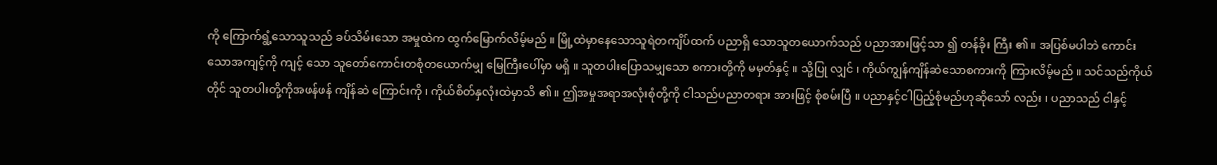ကို ကြောက်ရွံ့သောသူသည် ခပ်သိမ်းသော အမှုထဲက ထွက်မြောက်လိမ့်မည် ။ မြို့ထဲမှာနေသောသူရဲတကျိပ်ထက် ပညာရှိ သောသူတယောက်သည် ပညာအားဖြင့်သာ ၍ တန်ခိုး ကြီး ၏ ။ အပြစ်မပါဘဲ ကောင်းသောအကျင့်ကို ကျင့် သော သူတော်ကောင်းတစုံတယောက်မျှ မြေကြီးပေါ်မှာ မရှိ ။ သူတပါးပြောသမျှသော စကားတို့ကို မမှတ်နှင့် ။ သို့ပြု လျှင် ၊ ကိုယ်ကျွန်ကျိန်ဆဲသောစကားကို ကြားလိမ့်မည် ။ သင်သည်ကိုယ်တိုင် သူတပါးတို့ကိုအဖန်ဖန် ကျိန်ဆဲ ကြောင်းကို ၊ ကိုယ်စိတ်နှလုံးထဲမှာသိ ၏ ။ ဤအမှုအရာအလုံးစုံတို့ကို ငါသည်ပညာတရား အားဖြင့် စုံစမ်းပြီ ။ ပညာနှင့်ငါပြည့်စုံမည်ဟုဆိုသော် လည်း ၊ ပညာသည် ငါနှင့်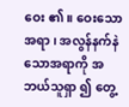ဝေး ၏ ။ ဝေးသောအရာ ၊ အလွန်နက်နဲသောအရာကို အဘယ်သူရှာ ၍ တွေ့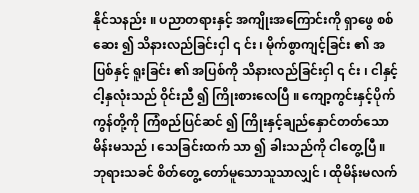နိုင်သနည်း ။ ပညာတရားနှင့် အကျိုးအကြောင်းကို ရှာဖွေ စစ်ဆေး ၍ သိနားလည်ခြင်းငှါ ၎ င်း ၊ မိုက်စွာကျင့်ခြင်း ၏ အပြစ်နှင့် ရူးခြင်း ၏ အပြစ်ကို သိနားလည်ခြင်းငှါ ၎ င်း ၊ ငါနှင့်ငါ့နှလုံးသည် ဝိုင်းညီ ၍ ကြိုးစားလေပြီ ။ ကျော့ကွင်းနှင့်ပိုက်ကွန်တို့ကို ကြံစည်ပြင်ဆင် ၍ ကြိုးနှင့်ချည်နှောင်တတ်သော မိန်းမသည် ၊ သေခြင်းထက် သာ ၍ ခါးသည်ကို ငါတွေ့ပြီ ။ ဘုရားသခင် စိတ်တွေ့ တော်မူသောသူသာလျှင် ၊ ထိုမိန်းမလက်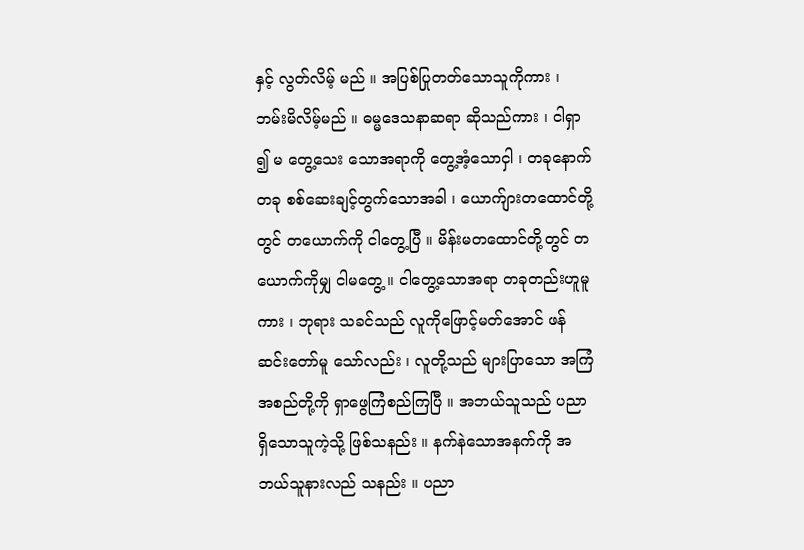နှင့် လွတ်လိမ့် မည် ။ အပြစ်ပြုတတ်သောသူကိုကား ၊ ဘမ်းမိလိမ့်မည် ။ ဓမ္မဒေသနာဆရာ ဆိုသည်ကား ၊ ငါရှာ ၍ မ တွေ့သေး သောအရာကို တွေ့အံ့သောငှါ ၊ တခုနောက် တခု စစ်ဆေးချင့်တွက်သောအခါ ၊ ယောက်ျားတထောင်တို့တွင် တယောက်ကို ငါတွေ့ပြီ ။ မိန်းမတထောင်တို့တွင် တယောက်ကိုမျှ ငါမတွေ့ ။ ငါတွေ့သောအရာ တခုတည်းဟူမူကား ၊ ဘုရား သခင်သည် လူကိုဖြောင့်မတ်အောင် ဖန်ဆင်းတော်မူ သော်လည်း ၊ လူတို့သည် များပြာသော အကြံအစည်တို့ကို ရှာဖွေကြံစည်ကြပြီ ။ အဘယ်သူသည် ပညာရှိသောသူကဲ့သို့ ဖြစ်သနည်း ။ နက်နဲသောအနက်ကို အဘယ်သူနားလည် သနည်း ။ ပညာ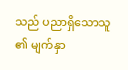သည် ပညာရှိသောသူ ၏ မျက်နှာ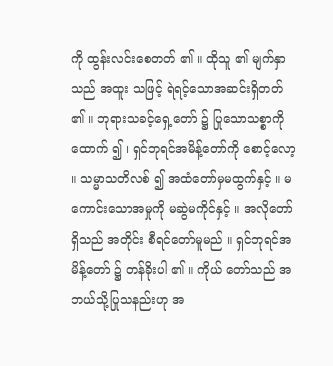ကို ထွန်းလင်းစေတတ် ၏ ။ ထိုသူ ၏ မျက်နှာသည် အထူး သဖြင့် ရဲရင့်သောအဆင်းရှိတတ် ၏ ။ ဘုရားသခင့်ရှေ့တော် ၌ ပြုသောသစ္စာကို ထောက် ၍ ၊ ရှင်ဘုရင်အမိန့်တော်ကို စောင့်လော့ ။ သမ္မာသတိလစ် ၍ အထံတော်မှမထွက်နှင့် ။ မကောင်းသောအမှုကို မဆွဲမကိုင်နှင့် ။ အလိုတော်ရှိသည် အတိုင်း စီရင်တော်မူမည် ။ ရှင်ဘုရင်အမိန့်တော် ၌ တန်ခိုးပါ ၏ ။ ကိုယ် တော်သည် အဘယ်သို့ပြုသနည်းဟု အ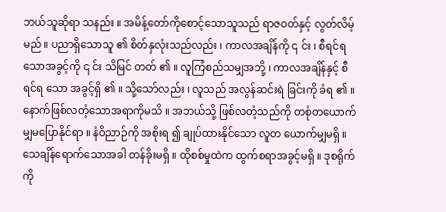ဘယ်သူဆိုရာ သနည်း ။ အမိန့်တော်ကိုစောင့်သောသူသည် ရာဇဝတ်နှင့် လွတ်လိမ့်မည် ။ ပညာရှိသောသူ ၏ စိတ်နှလုံးသည်လည်း ၊ ကာလအချိန်ကို ၎ င်း ၊ စီရင်ရသောအခွင့်ကို ၎ င်း သိမြင် တတ် ၏ ။ လူကြံစည်သမျှအဘို့ ၊ ကာလအချိန်နှင့် စီရင်ရ သော အခွင့်ရှိ ၏ ။ သို့သော်လည်း ၊ လူသည် အလွန်ဆင်းရဲ ခြင်းကို ခံရ ၏ ။ နောက်ဖြစ်လတံ့သောအရာကိုမသိ ။ အဘယ်သို့ ဖြစ်လတံ့သည်ကို တစုံတယောက်မျှမပြောနိုင်ရာ ။ နံဝိညာဉ်ကို အစိုးရ ၍ ချုပ်ထားနိုင်သော လူတ ယောက်မျှမရှိ ။ သေချိန်ရောက်သောအခါ တန်ခိုးမရှိ ။ ထိုစစ်မှုထဲက ထွက်စရာအခွင့်မရှိ ။ ဒုစရိုက်ကို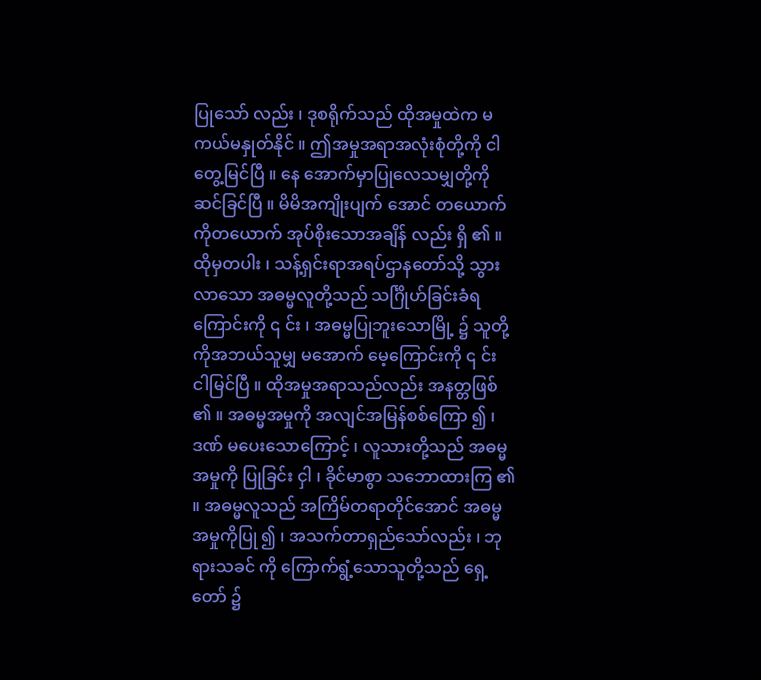ပြုသော် လည်း ၊ ဒုစရိုက်သည် ထိုအမှုထဲက မကယ်မနှုတ်နိုင် ။ ဤအမှုအရာအလုံးစုံတို့ကို ငါတွေ့မြင်ပြီ ။ နေ အောက်မှာပြုလေသမျှတို့ကို ဆင်ခြင်ပြီ ။ မိမိအကျိုးပျက် အောင် တယောက်ကိုတယောက် အုပ်စိုးသောအချိန် လည်း ရှိ ၏ ။ ထိုမှတပါး ၊ သန့်ရှင်းရာအရပ်ဌာနတော်သို့ သွား လာသော အဓမ္မလူတို့သည် သင်္ဂြိုဟ်ခြင်းခံရကြောင်းကို ၎ င်း ၊ အဓမ္မပြုဘူးသောမြို့ ၌ သူတို့ကိုအဘယ်သူမျှ မအောက် မေ့ကြောင်းကို ၎ င်း ငါမြင်ပြီ ။ ထိုအမှုအရာသည်လည်း အနတ္တဖြစ် ၏ ။ အဓမ္မအမှုကို အလျင်အမြန်စစ်ကြော ၍ ၊ ဒဏ် မပေးသောကြောင့် ၊ လူသားတို့သည် အဓမ္မအမှုကို ပြုခြင်း ငှါ ၊ ခိုင်မာစွာ သဘောထားကြ ၏ ။ အဓမ္မလူသည် အကြိမ်တရာတိုင်အောင် အဓမ္မ အမှုကိုပြု ၍ ၊ အသက်တာရှည်သော်လည်း ၊ ဘုရားသခင် ကို ကြောက်ရွံ့သောသူတို့သည် ရှေ့တော် ၌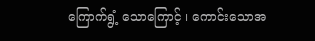ကြောက်ရွံ့ သောကြောင့် ၊ ကောင်းသောအ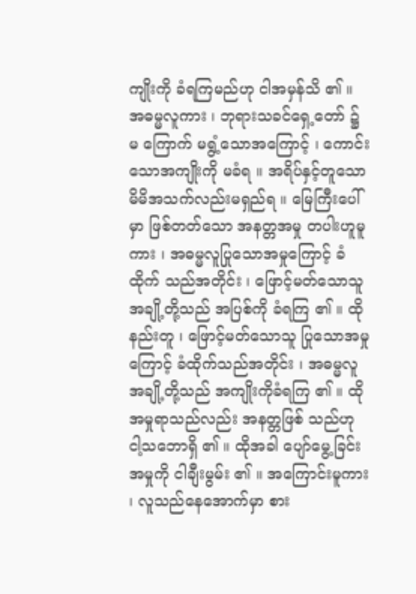ကျိုးကို ခံရကြမည်ဟု ငါအမှန်သိ ၏ ။ အဓမ္မလူကား ၊ ဘုရားသခင်ရှေ့တော် ၌ မ ကြောက် မရွံ့သောအကြောင့် ၊ ကောင်းသောအကျိုးကို မခံရ ။ အရိပ်နှင့်တူသော မိမိအသက်လည်းမရှည်ရ ။ မြေကြီးပေါ်မှာ ဖြစ်တတ်သော အနတ္တအမှု တပါးဟူမူကား ၊ အဓမ္မလူပြုသောအမှုကြောင့် ခံထိုက် သည်အတိုင်း ၊ ဖြောင့်မတ်သောသူအချို့တို့သည် အပြစ်ကို ခံရကြ ၏ ။ ထိုနည်းတူ ၊ ဖြောင့်မတ်သောသူ ပြုသောအမှု ကြောင့် ခံထိုက်သည်အတိုင်း ၊ အဓမ္မလူအချို့တို့သည် အကျိုးကိုခံရကြ ၏ ။ ထိုအမှုရာသည်လည်း အနတ္တဖြစ် သည်ဟု ငါ့သဘောရှိ ၏ ။ ထိုအခါ ပျော်မွေ့ခြင်းအမှုကို ငါချီးမွမ်း ၏ ။ အကြောင်းမူကား ၊ လူသည်နေအောက်မှာ စား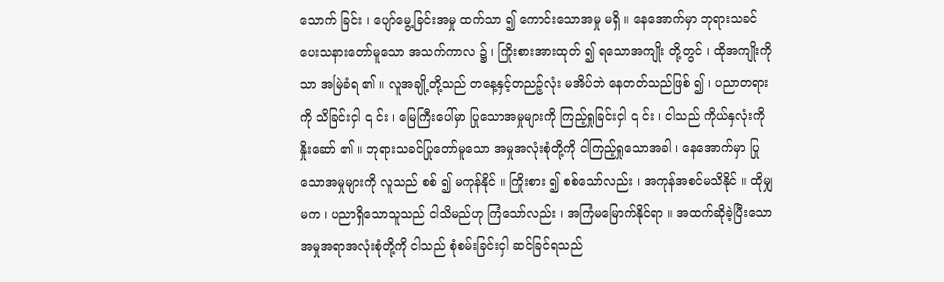သောက် ခြင်း ၊ ပျော်မွေ့ခြင်းအမှု ထက်သာ ၍ ကောင်းသောအမှု မရှိ ။ နေအောက်မှာ ဘုရားသခင် ပေးသနားတော်မူသော အသက်ကာလ ၌ ၊ ကြိုးစားအားထုတ် ၍ ရသောအကျိုး တို့တွင် ၊ ထိုအကျိုးကိုသာ အမြဲခံရ ၏ ။ လူအချို့တို့သည် တနေ့နှင့်တညဉ့်လုံး မအိပ်ဘဲ နေတတ်သည်ဖြစ် ၍ ၊ ပညာတရားကို သိခြင်းငှါ ၎ င်း ၊ မြေကြီးပေါ်မှာ ပြုသောအမှုများကို ကြည့်ရှုခြင်းငှါ ၎ င်း ၊ ငါသည် ကိုယ်နှလုံးကို နှိုးဆော် ၏ ။ ဘုရားသခင်ပြုတော်မူသော အမှုအလုံးစုံတို့ကို ငါကြည့်ရှုသောအခါ ၊ နေအောက်မှာ ပြုသောအမှုများကို လူသည် စစ် ၍ မကုန်နိုင် ။ ကြိုးစား ၍ စစ်သော်လည်း ၊ အကုန်အစင်မသိနိုင် ။ ထိုမျှမက ၊ ပညာရှိသောသူသည် ငါသိမည်ဟု ကြံသော်လည်း ၊ အကြံမမြောက်နိုင်ရာ ။ အထက်ဆိုခဲ့ပြီးသော အမှုအရာအလုံးစုံတို့ကို ငါသည် စုံစမ်းခြင်းငှါ ဆင်ခြင်ရသည်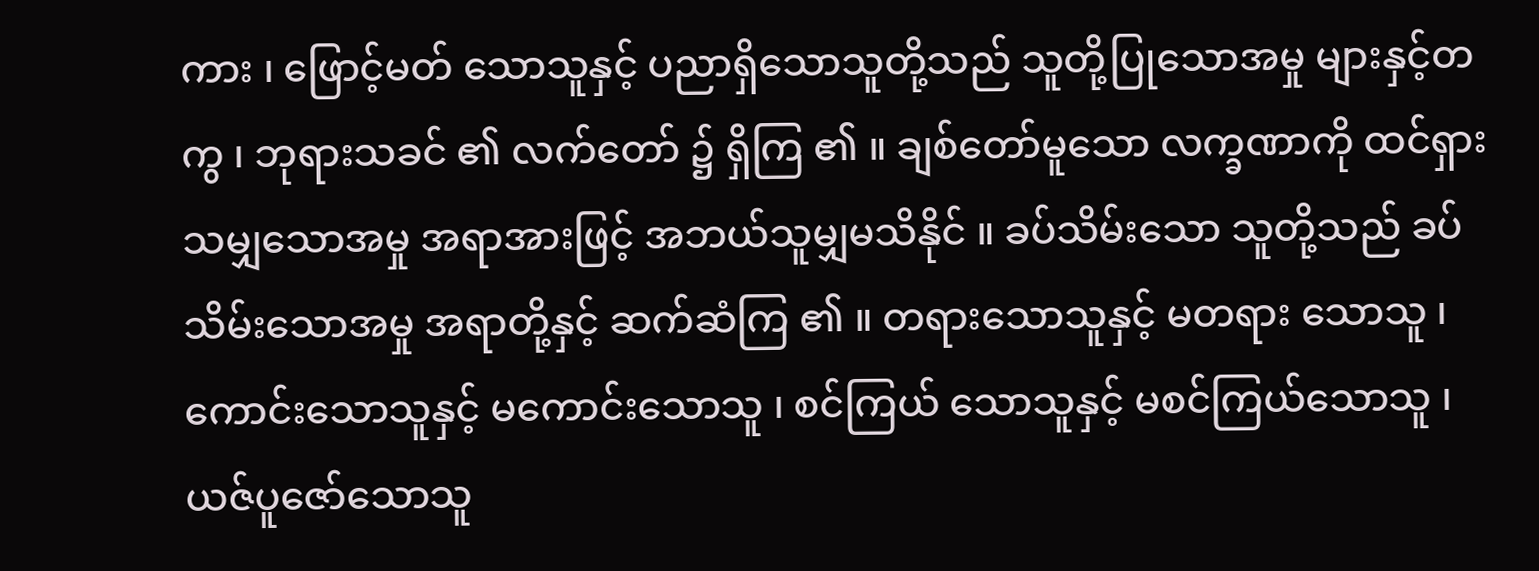ကား ၊ ဖြောင့်မတ် သောသူနှင့် ပညာရှိသောသူတို့သည် သူတို့ပြုသောအမှု များနှင့်တကွ ၊ ဘုရားသခင် ၏ လက်တော် ၌ ရှိကြ ၏ ။ ချစ်တော်မူသော လက္ခဏာကို ထင်ရှားသမျှသောအမှု အရာအားဖြင့် အဘယ်သူမျှမသိနိုင် ။ ခပ်သိမ်းသော သူတို့သည် ခပ်သိမ်းသောအမှု အရာတို့နှင့် ဆက်ဆံကြ ၏ ။ တရားသောသူနှင့် မတရား သောသူ ၊ ကောင်းသောသူနှင့် မကောင်းသောသူ ၊ စင်ကြယ် သောသူနှင့် မစင်ကြယ်သောသူ ၊ ယဇ်ပူဇော်သောသူ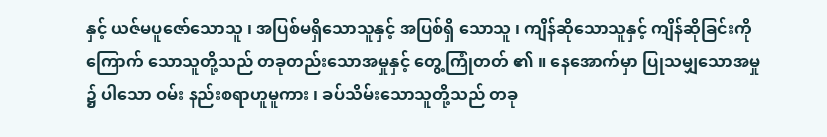နှင့် ယဇ်မပူဇော်သောသူ ၊ အပြစ်မရှိသောသူနှင့် အပြစ်ရှိ သောသူ ၊ ကျိန်ဆိုသောသူနှင့် ကျိန်ဆိုခြင်းကို ကြောက် သောသူတို့သည် တခုတည်းသောအမှုနှင့် တွေ့ကြုံတတ် ၏ ။ နေအောက်မှာ ပြုသမျှသောအမှု ၌ ပါသော ဝမ်း နည်းစရာဟူမူကား ၊ ခပ်သိမ်းသောသူတို့သည် တခု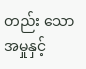တည်း သောအမှုနှင့်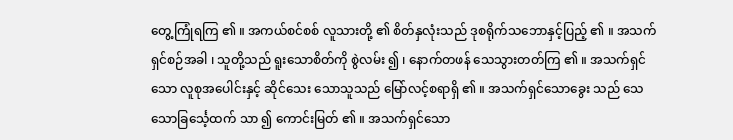တွေ့ကြုံရကြ ၏ ။ အကယ်စင်စစ် လူသားတို့ ၏ စိတ်နှလုံးသည် ဒုစရိုက်သဘောနှင့်ပြည့် ၏ ။ အသက် ရှင်စဉ်အခါ ၊ သူတို့သည် ရူးသောစိတ်ကို စွဲလမ်း ၍ ၊ နောက်တဖန် သေသွားတတ်ကြ ၏ ။ အသက်ရှင်သော လူစုအပေါင်းနှင့် ဆိုင်သေး သောသူသည် မြော်လင့်စရာရှိ ၏ ။ အသက်ရှင်သောခွေး သည် သေသောခြင်္သေ့ထက် သာ ၍ ကောင်းမြတ် ၏ ။ အသက်ရှင်သော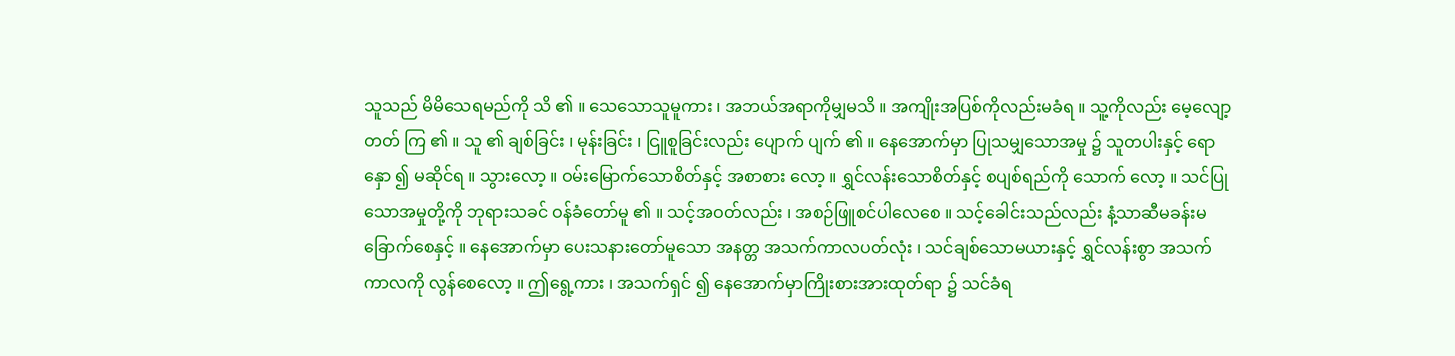သူသည် မိမိသေရမည်ကို သိ ၏ ။ သေသောသူမူကား ၊ အဘယ်အရာကိုမျှမသိ ။ အကျိုးအပြစ်ကိုလည်းမခံရ ။ သူ့ကိုလည်း မေ့လျော့တတ် ကြ ၏ ။ သူ ၏ ချစ်ခြင်း ၊ မုန်းခြင်း ၊ ငြူစူခြင်းလည်း ပျောက် ပျက် ၏ ။ နေအောက်မှာ ပြုသမျှသောအမှု ၌ သူတပါးနှင့် ရောနှော ၍ မဆိုင်ရ ။ သွားလော့ ။ ဝမ်းမြောက်သောစိတ်နှင့် အစာစား လော့ ။ ရွှင်လန်းသောစိတ်နှင့် စပျစ်ရည်ကို သောက် လော့ ။ သင်ပြုသောအမှုတို့ကို ဘုရားသခင် ဝန်ခံတော်မူ ၏ ။ သင့်အဝတ်လည်း ၊ အစဉ်ဖြူစင်ပါလေစေ ။ သင့်ခေါင်းသည်လည်း နံ့သာဆီမခန်းမခြောက်စေနှင့် ။ နေအောက်မှာ ပေးသနားတော်မူသော အနတ္တ အသက်ကာလပတ်လုံး ၊ သင်ချစ်သောမယားနှင့် ရွှင်လန်းစွာ အသက်ကာလကို လွန်စေလော့ ။ ဤရွေ့ကား ၊ အသက်ရှင် ၍ နေအောက်မှာကြိုးစားအားထုတ်ရာ ၌ သင်ခံရ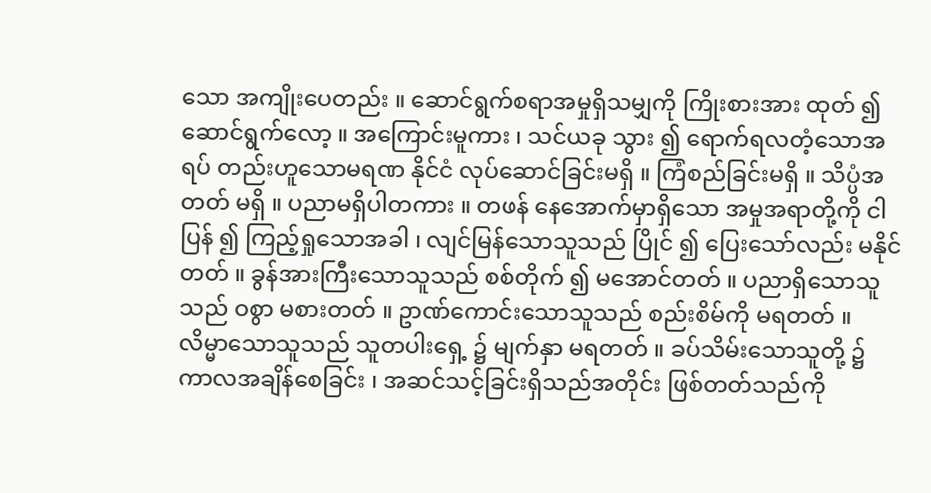သော အကျိုးပေတည်း ။ ဆောင်ရွက်စရာအမှုရှိသမျှကို ကြိုးစားအား ထုတ် ၍ ဆောင်ရွက်လော့ ။ အကြောင်းမူကား ၊ သင်ယခု သွား ၍ ရောက်ရလတံ့သောအရပ် တည်းဟူသောမရဏ နိုင်ငံ လုပ်ဆောင်ခြင်းမရှိ ။ ကြံစည်ခြင်းမရှိ ။ သိပ္ပံအတတ် မရှိ ။ ပညာမရှိပါတကား ။ တဖန် နေအောက်မှာရှိသော အမှုအရာတို့ကို ငါပြန် ၍ ကြည့်ရှုသောအခါ ၊ လျင်မြန်သောသူသည် ပြိုင် ၍ ပြေးသော်လည်း မနိုင်တတ် ။ ခွန်အားကြီးသောသူသည် စစ်တိုက် ၍ မအောင်တတ် ။ ပညာရှိသောသူသည် ဝစွာ မစားတတ် ။ ဥာဏ်ကောင်းသောသူသည် စည်းစိမ်ကို မရတတ် ။ လိမ္မာသောသူသည် သူတပါးရှေ့ ၌ မျက်နှာ မရတတ် ။ ခပ်သိမ်းသောသူတို့ ၌ ကာလအချိန်စေခြင်း ၊ အဆင်သင့်ခြင်းရှိသည်အတိုင်း ဖြစ်တတ်သည်ကို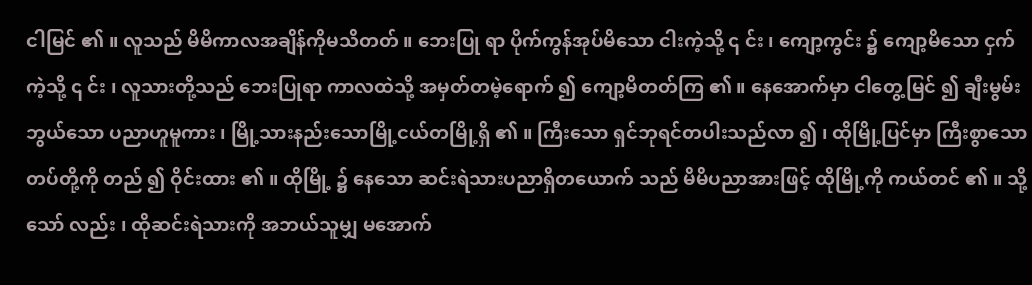ငါမြင် ၏ ။ လူသည် မိမိကာလအချိန်ကိုမသိတတ် ။ ဘေးပြု ရာ ပိုက်ကွန်အုပ်မိသော ငါးကဲ့သို့ ၎ င်း ၊ ကျော့ကွင်း ၌ ကျော့မိသော ငှက်ကဲ့သို့ ၎ င်း ၊ လူသားတို့သည် ဘေးပြုရာ ကာလထဲသို့ အမှတ်တမဲ့ရောက် ၍ ကျော့မိတတ်ကြ ၏ ။ နေအောက်မှာ ငါတွေ့မြင် ၍ ချီးမွမ်းဘွယ်သော ပညာဟူမူကား ၊ မြို့သားနည်းသောမြို့ငယ်တမြို့ရှိ ၏ ။ ကြီးသော ရှင်ဘုရင်တပါးသည်လာ ၍ ၊ ထိုမြို့ပြင်မှာ ကြီးစွာသော တပ်တို့ကို တည် ၍ ဝိုင်းထား ၏ ။ ထိုမြို့ ၌ နေသော ဆင်းရဲသားပညာရှိတယောက် သည် မိမိပညာအားဖြင့် ထိုမြို့ကို ကယ်တင် ၏ ။ သို့သော် လည်း ၊ ထိုဆင်းရဲသားကို အဘယ်သူမျှ မအောက်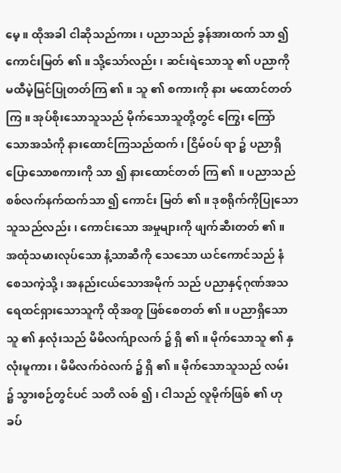မေ့ ။ ထိုအခါ ငါဆိုသည်ကား ၊ ပညာသည် ခွန်အားထက် သာ ၍ ကောင်းမြတ် ၏ ။ သို့သော်လည်း ၊ ဆင်းရဲသောသူ ၏ ပညာကို မထီမဲ့မြင်ပြုတတ်ကြ ၏ ။ သူ ၏ စကားကို နား မထောင်တတ်ကြ ။ အုပ်စိုးသောသူသည် မိုက်သောသူတို့တွင် ကြွေး ကြော်သောအသံကို နားထောင်ကြသည်ထက် ၊ ငြိမ်ဝပ် ရာ ၌ ပညာရှိပြောသောစကားကို သာ ၍ နားထောင်တတ် ကြ ၏ ။ ပညာသည် စစ်လက်နက်ထက်သာ ၍ ကောင်း မြတ် ၏ ။ ဒုစရိုက်ကိုပြုသောသူသည်လည်း ၊ ကောင်းသော အမှုများကို ဖျက်ဆီးတတ် ၏ ။ အထုံသမားလုပ်သော နံ့သာဆီကို သေသော ယင်ကောင်သည် နံစေသကဲ့သို့ ၊ အနည်းငယ်သောအမိုက် သည် ပညာနှင့်ဂုဏ်အသရေထင်ရှားသောသူကို ထိုအတူ ဖြစ်စေတတ် ၏ ။ ပညာရှိသောသူ ၏ နှလုံးသည် မိမိလက်ျာလက် ၌ ရှိ ၏ ။ မိုက်သောသူ ၏ နှလုံးမူကား ၊ မိမိလက်ဝဲလက် ၌ ရှိ ၏ ။ မိုက်သောသူသည် လမ်း ၌ သွားစဉ်တွင်ပင် သတိ လစ် ၍ ၊ ငါသည် လူမိုက်ဖြစ် ၏ ဟု ခပ်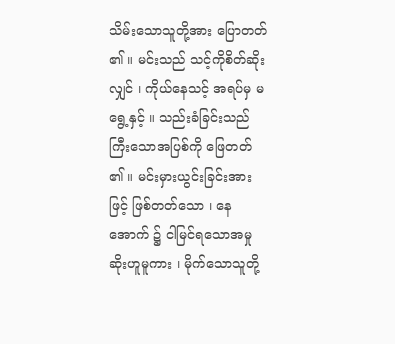သိမ်းသောသူတို့အား ပြောတတ် ၏ ။ မင်းသည် သင့်ကိုစိတ်ဆိုးလျှင် ၊ ကိုယ်နေသင့် အရပ်မှ မရွေ့နှင့် ။ သည်းခံခြင်းသည် ကြီးသောအပြစ်ကို ဖြေတတ် ၏ ။ မင်းမှားယွင်းခြင်းအားဖြင့် ဖြစ်တတ်သော ၊ နေအောက် ၌ ငါမြင်ရသောအမှုဆိုးဟူမူကား ၊ မိုက်သောသူတို့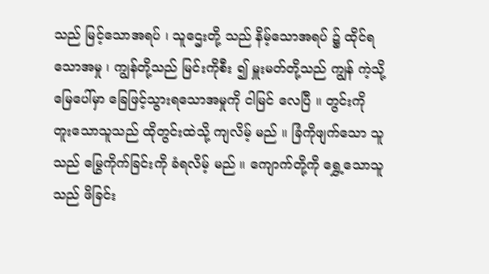သည် မြင့်သောအရပ် ၊ သူဌေးတို့ သည် နိမ့်သောအရပ် ၌ ထိုင်ရသောအမှု ၊ ကျွန်တို့သည် မြင်းကိုစီး ၍ မှူးမတ်တို့သည် ကျွန် ကဲ့သို့ မြေပေါ်မှာ ခြေဖြင့်သွားရသောအမှုကို ငါမြင် လေပြီ ။ တွင်းကို တူးသောသူသည် ထိုတွင်းထဲသို့ ကျလိမ့် မည် ။ ခြံကိုဖျက်သော သူသည် မြွေကိုက်ခြင်းကို ခံရလိမ့် မည် ။ ကျောက်တို့ကို ရွှေ့သောသူသည် ဖိခြင်း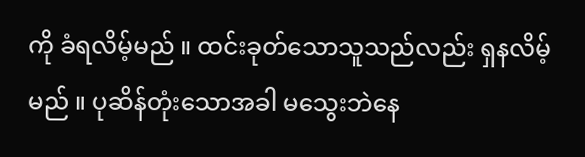ကို ခံရလိမ့်မည် ။ ထင်းခုတ်သောသူသည်လည်း ရှနလိမ့်မည် ။ ပုဆိန်တုံးသောအခါ မသွေးဘဲနေ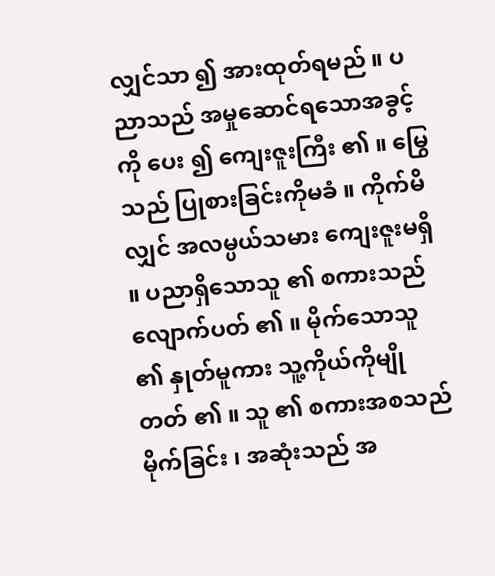လျှင်သာ ၍ အားထုတ်ရမည် ။ ပညာသည် အမှုဆောင်ရသောအခွင့် ကို ပေး ၍ ကျေးဇူးကြီး ၏ ။ မြွေသည် ပြုစားခြင်းကိုမခံ ။ ကိုက်မိလျှင် အလမ္ပယ်သမား ကျေးဇူးမရှိ ။ ပညာရှိသောသူ ၏ စကားသည် လျောက်ပတ် ၏ ။ မိုက်သောသူ ၏ နှုတ်မူကား သူ့ကိုယ်ကိုမျိုတတ် ၏ ။ သူ ၏ စကားအစသည် မိုက်ခြင်း ၊ အဆုံးသည် အ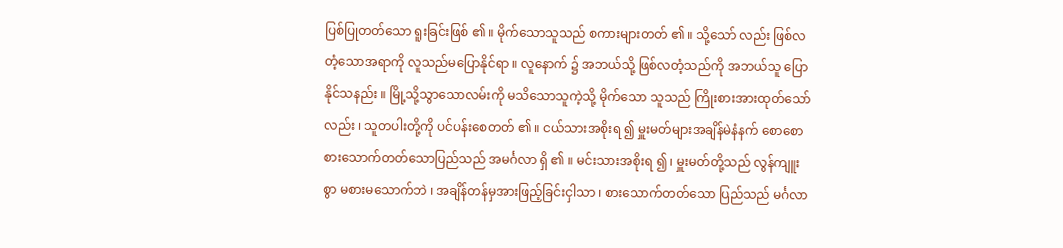ပြစ်ပြုတတ်သော ရူးခြင်းဖြစ် ၏ ။ မိုက်သောသူသည် စကားများတတ် ၏ ။ သို့သော် လည်း ဖြစ်လတံ့သောအရာကို လူသည်မပြောနိုင်ရာ ။ လူနောက် ၌ အဘယ်သို့ ဖြစ်လတံ့သည်ကို အဘယ်သူ ပြောနိုင်သနည်း ။ မြို့သို့သွာသောလမ်းကို မသိသောသူကဲ့သို့ မိုက်သော သူသည် ကြိုးစားအားထုတ်သော်လည်း ၊ သူတပါးတို့ကို ပင်ပန်းစေတတ် ၏ ။ ငယ်သားအစိုးရ ၍ မှူးမတ်များအချိန်မဲနံနက် စောစော စားသောက်တတ်သောပြည်သည် အမင်္ဂလာ ရှိ ၏ ။ မင်းသားအစိုးရ ၍ ၊ မှူးမတ်တို့သည် လွန်ကျူးစွာ မစားမသောက်ဘဲ ၊ အချိန်တန်မှအားဖြည့်ခြင်းငှါသာ ၊ စားသောက်တတ်သော ပြည်သည် မင်္ဂလာ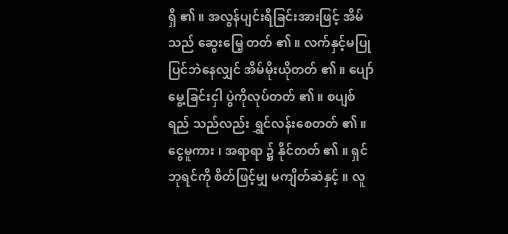ရှိ ၏ ။ အလွန်ပျင်းရိခြင်းအားဖြင့် အိမ်သည် ဆွေးမြေ့ တတ် ၏ ။ လက်နှင့်မပြုပြင်ဘဲနေလျှင် အိမ်မိုးယိုတတ် ၏ ။ ပျော်မွေ့ခြင်းငှါ ပွဲကိုလုပ်တတ် ၏ ။ စပျစ်ရည် သည်လည်း ရွှင်လန်းစေတတ် ၏ ။ ငွေမူကား ၊ အရာရာ ၌ နိုင်တတ် ၏ ။ ရှင်ဘုရင်ကို စိတ်ဖြင့်မျှ မကျိတ်ဆဲနှင့် ။ လူ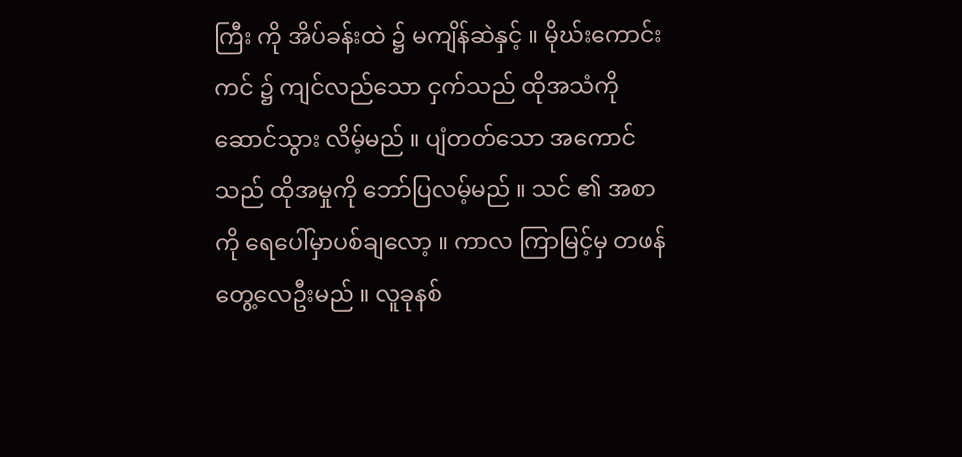ကြီး ကို အိပ်ခန်းထဲ ၌ မကျိန်ဆဲနှင့် ။ မိုဃ်းကောင်းကင် ၌ ကျင်လည်သော ငှက်သည် ထိုအသံကို ဆောင်သွား လိမ့်မည် ။ ပျံတတ်သော အကောင်သည် ထိုအမှုကို ဘော်ပြလမ့်မည် ။ သင် ၏ အစာကို ရေပေါ်မှာပစ်ချလော့ ။ ကာလ ကြာမြင့်မှ တဖန်တွေ့လေဦးမည် ။ လူခုနစ်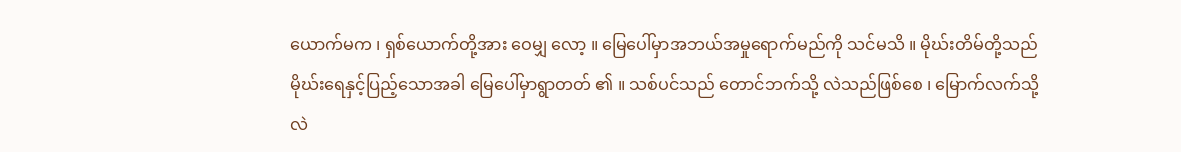ယောက်မက ၊ ရှစ်ယောက်တို့အား ဝေမျှ လော့ ။ မြေပေါ်မှာအဘယ်အမှုရောက်မည်ကို သင်မသိ ။ မိုဃ်းတိမ်တို့သည် မိုဃ်းရေနှင့်ပြည့်သောအခါ မြေပေါ်မှာရွာတတ် ၏ ။ သစ်ပင်သည် တောင်ဘက်သို့ လဲသည်ဖြစ်စေ ၊ မြောက်လက်သို့လဲ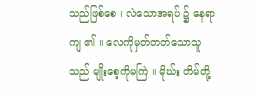သည်ဖြစ်စေ ၊ လဲသောအရပ် ၌ နေရာကျ ၏ ။ လေကိုမှတ်တတ်သောသူသည် မျိုးစေ့ကိုမကြဲ ။ မိုဃ်း တိမ်တို့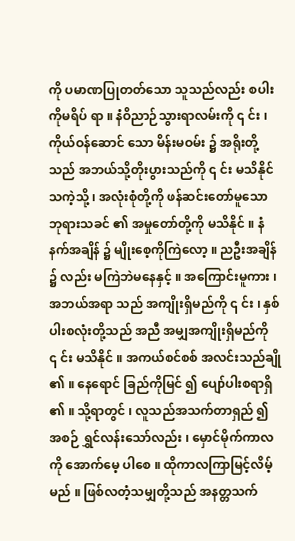ကို ပမာဏပြုတတ်သော သူသည်လည်း စပါးကိုမရိပ် ရာ ။ နံဝိညာဉ်သွားရာလမ်းကို ၎ င်း ၊ ကိုယ်ဝန်ဆောင် သော မိန်းမဝမ်း ၌ အရိုးတို့သည် အဘယ်သို့တိုးပွားသည်ကို ၎ င်း မသိနိုင်သကဲ့သို့ ၊ အလုံးစုံတို့ကို ဖန်ဆင်းတော်မူသော ဘုရားသခင် ၏ အမှုတော်တို့ကို မသိနိုင် ။ နံနက်အချိန် ၌ မျိုးစေ့ကိုကြဲလော့ ။ ညဦးအချိန် ၌ လည်း မကြဲဘဲမနေနှင့် ။ အကြောင်းမူကား ၊ အဘယ်အရာ သည် အကျိုးရှိမည်ကို ၎ င်း ၊ နှစ်ပါးစလုံးတို့သည် အညီ အမျှအကျိုးရှိမည်ကို ၎ င်း မသိနိုင် ။ အကယ်စင်စစ် အလင်းသည်ချို ၏ ။ နေရောင် ခြည်ကိုမြင် ၍ ပျော်ပါးစရာရှိ ၏ ။ သို့ရာတွင် ၊ လူသည်အသက်တာရှည် ၍ အစဉ် ရွှင်လန်းသော်လည်း ၊ မှောင်မိုက်ကာလကို အောက်မေ့ ပါစေ ။ ထိုကာလကြာမြင့်လိမ့်မည် ။ ဖြစ်လတံ့သမျှတို့သည် အနတ္တသက်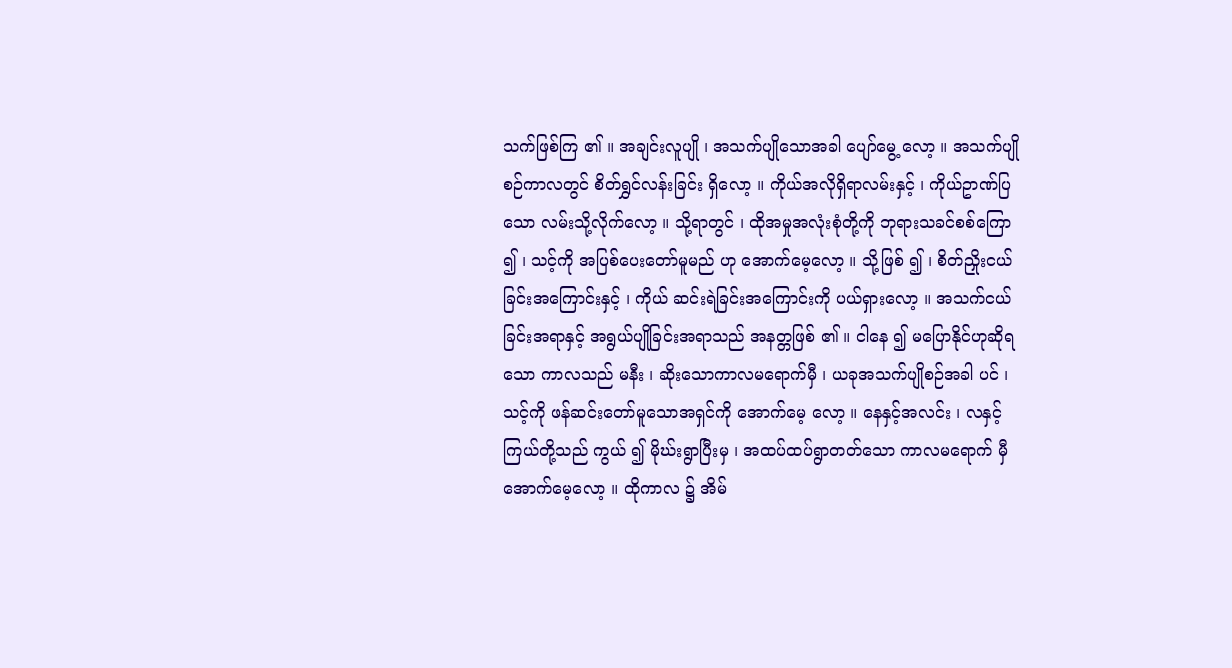သက်ဖြစ်ကြ ၏ ။ အချင်းလူပျို ၊ အသက်ပျိုသောအခါ ပျော်မွေ့ လော့ ။ အသက်ပျိုစဉ်ကာလတွင် စိတ်ရွှင်လန်းခြင်း ရှိလော့ ။ ကိုယ်အလိုရှိရာလမ်းနှင့် ၊ ကိုယ်ဥာဏ်ပြသော လမ်းသို့လိုက်လော့ ။ သို့ရာတွင် ၊ ထိုအမှုအလုံးစုံတို့ကို ဘုရားသခင်စစ်ကြော ၍ ၊ သင့်ကို အပြစ်ပေးတော်မူမည် ဟု အောက်မေ့လော့ ။ သို့ဖြစ် ၍ ၊ စိတ်ညှိုးငယ်ခြင်းအကြောင်းနှင့် ၊ ကိုယ် ဆင်းရဲခြင်းအကြောင်းကို ပယ်ရှားလော့ ။ အသက်ငယ် ခြင်းအရာနှင့် အရွယ်ပျိုခြင်းအရာသည် အနတ္တဖြစ် ၏ ။ ငါနေ ၍ မပြောနိုင်ဟုဆိုရသော ကာလသည် မနီး ၊ ဆိုးသောကာလမရောက်မှီ ၊ ယခုအသက်ပျိုစဉ်အခါ ပင် ၊ သင့်ကို ဖန်ဆင်းတော်မူသောအရှင်ကို အောက်မေ့ လော့ ။ နေနှင့်အလင်း ၊ လနှင့်ကြယ်တို့သည် ကွယ် ၍ မိုဃ်းရွာပြီးမှ ၊ အထပ်ထပ်ရွာတတ်သော ကာလမရောက် မှီ အောက်မေ့လော့ ။ ထိုကာလ ၌ အိမ်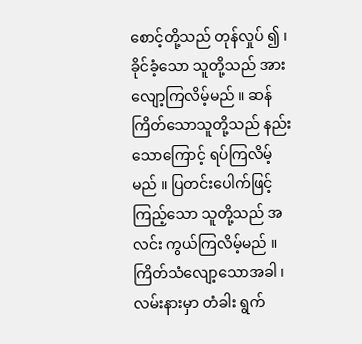စောင့်တို့သည် တုန်လှုပ် ၍ ၊ ခိုင်ခံ့သော သူတို့သည် အားလျော့ကြလိမ့်မည် ။ ဆန် ကြိတ်သောသူတို့သည် နည်းသောကြောင့် ရပ်ကြလိမ့် မည် ။ ပြတင်းပေါက်ဖြင့် ကြည့်သော သူတို့သည် အလင်း ကွယ်ကြလိမ့်မည် ။ ကြိတ်သံလျော့သောအခါ ၊ လမ်းနားမှာ တံခါး ရွက်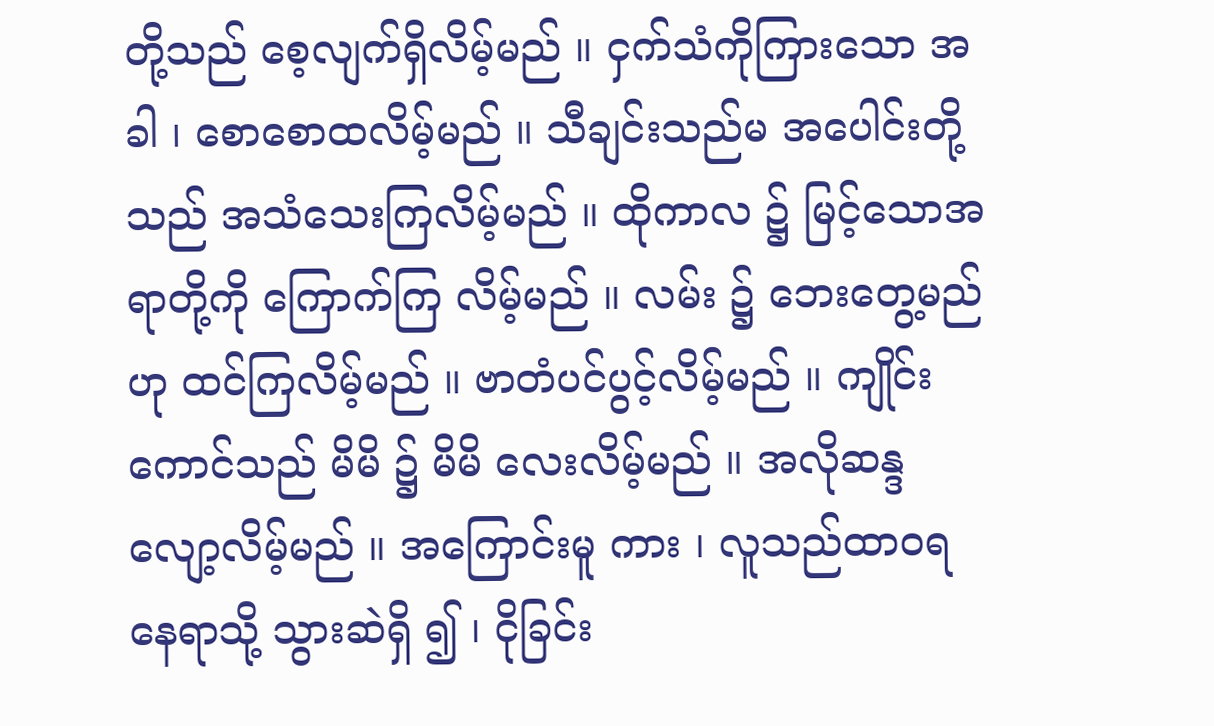တို့သည် စေ့လျက်ရှိလိမ့်မည် ။ ငှက်သံကိုကြားသော အခါ ၊ စောစောထလိမ့်မည် ။ သီချင်းသည်မ အပေါင်းတို့ သည် အသံသေးကြလိမ့်မည် ။ ထိုကာလ ၌ မြင့်သောအရာတို့ကို ကြောက်ကြ လိမ့်မည် ။ လမ်း ၌ ဘေးတွေ့မည်ဟု ထင်ကြလိမ့်မည် ။ ဗာတံပင်ပွင့်လိမ့်မည် ။ ကျိုင်းကောင်သည် မိမိ ၌ မိမိ လေးလိမ့်မည် ။ အလိုဆန္ဒလျော့လိမ့်မည် ။ အကြောင်းမူ ကား ၊ လူသည်ထာဝရနေရာသို့ သွားဆဲရှိ ၍ ၊ ငိုခြင်း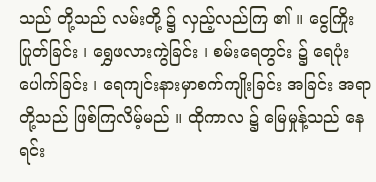သည် တို့သည် လမ်းတို့ ၌ လှည့်လည်ကြ ၏ ။ ငွေကြိုးပြုတ်ခြင်း ၊ ရွှေဖလားကွဲခြင်း ၊ စမ်းရေတွင်း ၌ ရေပုံးပေါက်ခြင်း ၊ ရေကျင်းနားမှာစက်ကျိုးခြင်း အခြင်း အရာတို့သည် ဖြစ်ကြလိမ့်မည် ။ ထိုကာလ ၌ မြေမှုန့်သည် နေရင်း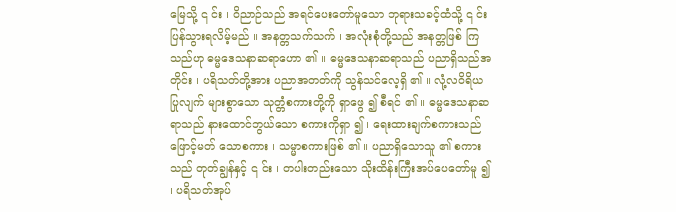မြေသို့ ၎ င်း ၊ ဝိညာဉ်သည် အရင်ပေးတော်မူသော ဘုရားသခင့်ထံသို့ ၎ င်း ပြန်သွားရလိမ့်မည် ။ အနတ္တသက်သက် ၊ အလုံးစုံတို့သည် အနတ္တဖြစ် ကြသည်ဟု ဓမ္မဒေသနာဆရာဟော ၏ ။ ဓမ္မဒေသနာဆရာသည် ပညာရှိသည်အတိုင်း ၊ ပရိသတ်တို့အား ပညာအတတ်ကို သွန်သင်လေ့ရှိ ၏ ။ လုံ့လဝိရိယပြုလျက် များစွာသော သုတ္တံစကားတို့ကို ရှာဖွေ ၍ စီရင် ၏ ။ ဓမ္မဒေသနာဆရာသည် နားထောင်ဘွယ်သော စကားကိုရှာ ၍ ၊ ရေးထားချက်စကားသည် ဖြောင့်မတ် သောစကား ၊ သမ္မာစကားဖြစ် ၏ ။ ပညာရှိသောသူ ၏ စကားသည် တုတ်ချွန်နှင့် ၎ င်း ၊ တပါးတည်းသော သိုးထိန်းကြီးအပ်ပေတော်မူ ၍ ၊ ပရိသတ်အုပ်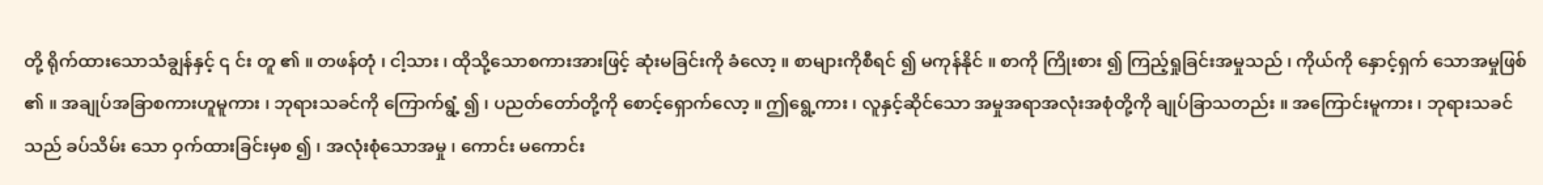တို့ ရိုက်ထားသောသံချွန်နှင့် ၎ င်း တူ ၏ ။ တဖန်တုံ ၊ ငါ့သား ၊ ထိုသို့သောစကားအားဖြင့် ဆုံးမခြင်းကို ခံလော့ ။ စာများကိုစီရင် ၍ မကုန်နိုင် ။ စာကို ကြိုးစား ၍ ကြည့်ရှုခြင်းအမှုသည် ၊ ကိုယ်ကို နှောင့်ရှက် သောအမှုဖြစ် ၏ ။ အချုပ်အခြာစကားဟူမူကား ၊ ဘုရားသခင်ကို ကြောက်ရွံ့ ၍ ၊ ပညတ်တော်တို့ကို စောင့်ရှောက်လော့ ။ ဤရွေ့ကား ၊ လူနှင့်ဆိုင်သော အမှုအရာအလုံးအစုံတို့ကို ချုပ်ခြာသတည်း ။ အကြောင်းမူကား ၊ ဘုရားသခင်သည် ခပ်သိမ်း သော ဝှက်ထားခြင်းမှစ ၍ ၊ အလုံးစုံသောအမှု ၊ ကောင်း မကောင်း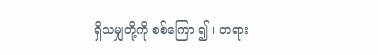ရှိသမျှတို့ကို စစ်ကြော ၍ ၊ တရား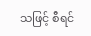သဖြင့် စီရင်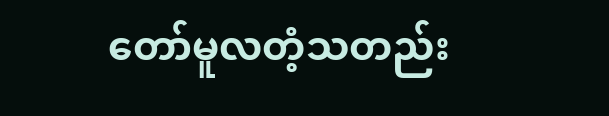တော်မူလတံ့သတည်း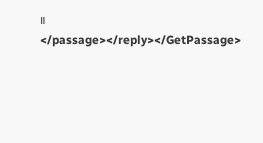။ </passage></reply></GetPassage>